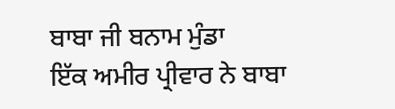ਬਾਬਾ ਜੀ ਬਨਾਮ ਮੁੰਡਾ
ਇੱਕ ਅਮੀਰ ਪ੍ਰੀਵਾਰ ਨੇ ਬਾਬਾ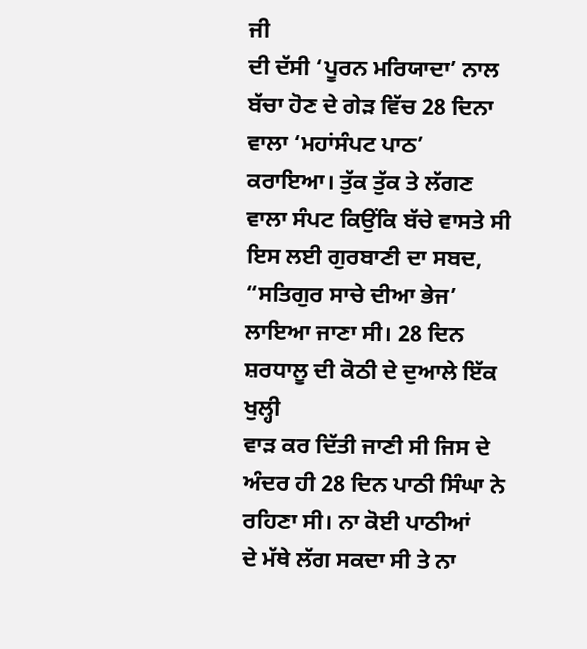ਜੀ
ਦੀ ਦੱਸੀ ‘ਪੂਰਨ ਮਰਿਯਾਦਾ’ ਨਾਲ ਬੱਚਾ ਹੋਣ ਦੇ ਗੇੜ ਵਿੱਚ 28 ਦਿਨਾ ਵਾਲਾ ‘ਮਹਾਂਸੰਪਟ ਪਾਠ’
ਕਰਾਇਆ। ਤੁੱਕ ਤੁੱਕ ਤੇ ਲੱਗਣ ਵਾਲਾ ਸੰਪਟ ਕਿਉਂਕਿ ਬੱਚੇ ਵਾਸਤੇ ਸੀ ਇਸ ਲਈ ਗੁਰਬਾਣੀ ਦਾ ਸਬਦ,
“ਸਤਿਗੁਰ ਸਾਚੇ ਦੀਆ ਭੇਜ’ ਲਾਇਆ ਜਾਣਾ ਸੀ। 28 ਦਿਨ ਸ਼ਰਧਾਲੂ ਦੀ ਕੋਠੀ ਦੇ ਦੁਆਲੇ ਇੱਕ ਖੁਲ੍ਹੀ
ਵਾੜ ਕਰ ਦਿੱਤੀ ਜਾਣੀ ਸੀ ਜਿਸ ਦੇ ਅੰਦਰ ਹੀ 28 ਦਿਨ ਪਾਠੀ ਸਿੰਘਾ ਨੇ ਰਹਿਣਾ ਸੀ। ਨਾ ਕੋਈ ਪਾਠੀਆਂ
ਦੇ ਮੱਥੇ ਲੱਗ ਸਕਦਾ ਸੀ ਤੇ ਨਾ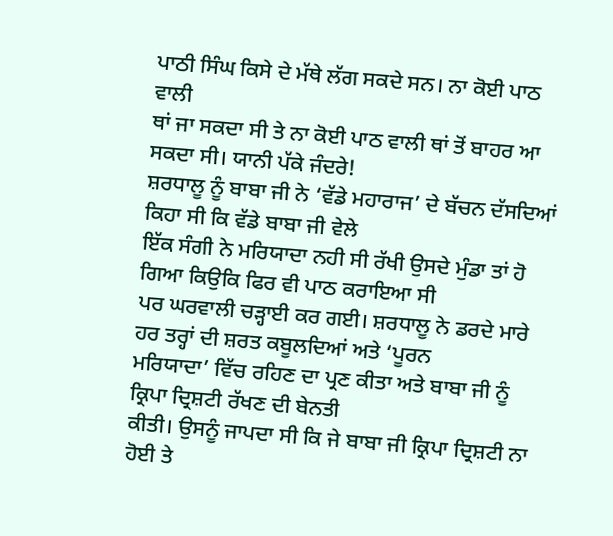ਪਾਠੀ ਸਿੰਘ ਕਿਸੇ ਦੇ ਮੱਥੇ ਲੱਗ ਸਕਦੇ ਸਨ। ਨਾ ਕੋਈ ਪਾਠ ਵਾਲੀ
ਥਾਂ ਜਾ ਸਕਦਾ ਸੀ ਤੇ ਨਾ ਕੋਈ ਪਾਠ ਵਾਲੀ ਥਾਂ ਤੋਂ ਬਾਹਰ ਆ ਸਕਦਾ ਸੀ। ਯਾਨੀ ਪੱਕੇ ਜੰਦਰੇ!
ਸ਼ਰਧਾਲੂ ਨੂੰ ਬਾਬਾ ਜੀ ਨੇ ‘ਵੱਡੇ ਮਹਾਰਾਜ’ ਦੇ ਬੱਚਨ ਦੱਸਦਿਆਂ ਕਿਹਾ ਸੀ ਕਿ ਵੱਡੇ ਬਾਬਾ ਜੀ ਵੇਲੇ
ਇੱਕ ਸੰਗੀ ਨੇ ਮਰਿਯਾਦਾ ਨਹੀ ਸੀ ਰੱਖੀ ਉਸਦੇ ਮੁੰਡਾ ਤਾਂ ਹੋ ਗਿਆ ਕਿਉਕਿ ਫਿਰ ਵੀ ਪਾਠ ਕਰਾਇਆ ਸੀ
ਪਰ ਘਰਵਾਲੀ ਚੜ੍ਹਾਈ ਕਰ ਗਈ। ਸ਼ਰਧਾਲੂ ਨੇ ਡਰਦੇ ਮਾਰੇ ਹਰ ਤਰ੍ਹਾਂ ਦੀ ਸ਼ਰਤ ਕਬੂਲਦਿਆਂ ਅਤੇ ‘ਪੂਰਨ
ਮਰਿਯਾਦਾ’ ਵਿੱਚ ਰਹਿਣ ਦਾ ਪ੍ਰਣ ਕੀਤਾ ਅਤੇ ਬਾਬਾ ਜੀ ਨੂੰ ਕ੍ਰਿਪਾ ਦ੍ਰਿਸ਼ਟੀ ਰੱਖਣ ਦੀ ਬੇਨਤੀ
ਕੀਤੀ। ਉਸਨੂੰ ਜਾਪਦਾ ਸੀ ਕਿ ਜੇ ਬਾਬਾ ਜੀ ਕ੍ਰਿਪਾ ਦ੍ਰਿਸ਼ਟੀ ਨਾ ਹੋਈ ਤੇ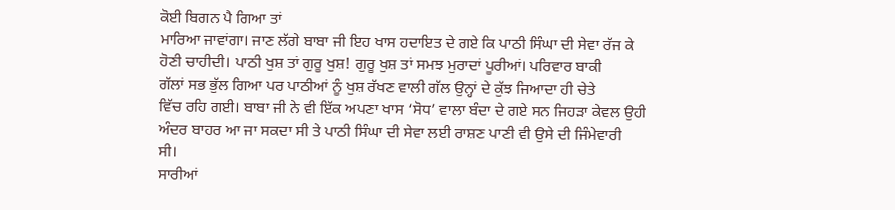ਕੋਈ ਬਿਗਨ ਪੈ ਗਿਆ ਤਾਂ
ਮਾਰਿਆ ਜਾਵਾਂਗਾ। ਜਾਣ ਲੱਗੇ ਬਾਬਾ ਜੀ ਇਹ ਖਾਸ ਹਦਾਇਤ ਦੇ ਗਏ ਕਿ ਪਾਠੀ ਸਿੰਘਾ ਦੀ ਸੇਵਾ ਰੱਜ ਕੇ
ਹੋਣੀ ਚਾਹੀਦੀ। ਪਾਠੀ ਖੁਸ਼ ਤਾਂ ਗੁਰੂ ਖੁਸ਼! ਗੁਰੂ ਖੁਸ਼ ਤਾਂ ਸਮਝ ਮੁਰਾਦਾਂ ਪੂਰੀਆਂ। ਪਰਿਵਾਰ ਬਾਕੀ
ਗੱਲਾਂ ਸਭ ਭੁੱਲ ਗਿਆ ਪਰ ਪਾਠੀਆਂ ਨੂੰ ਖੁਸ਼ ਰੱਖਣ ਵਾਲੀ ਗੱਲ ਉਨ੍ਹਾਂ ਦੇ ਕੁੱਝ ਜਿਆਦਾ ਹੀ ਚੇਤੇ
ਵਿੱਚ ਰਹਿ ਗਈ। ਬਾਬਾ ਜੀ ਨੇ ਵੀ ਇੱਕ ਅਪਣਾ ਖਾਸ ‘ਸੋਧ’ ਵਾਲਾ ਬੰਦਾ ਦੇ ਗਏ ਸਨ ਜਿਹੜਾ ਕੇਵਲ ਉਹੀ
ਅੰਦਰ ਬਾਹਰ ਆ ਜਾ ਸਕਦਾ ਸੀ ਤੇ ਪਾਠੀ ਸਿੰਘਾ ਦੀ ਸੇਵਾ ਲਈ ਰਾਸ਼ਣ ਪਾਣੀ ਵੀ ਉਸੇ ਦੀ ਜਿੰਮੇਵਾਰੀ
ਸੀ।
ਸਾਰੀਆਂ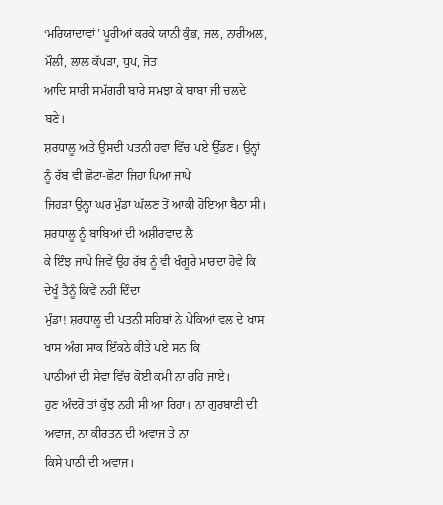‘ਮਰਿਯਾਦਾਵਾਂ’ ਪੂਰੀਆਂ ਕਰਕੇ ਯਾਨੀ ਕੁੰਭ, ਜਲ, ਨਾਰੀਅਲ, ਮੌਲੀ, ਲਾਲ ਕੱਪੜਾ, ਧੁਪ, ਜੋਤ
ਆਦਿ ਸਾਰੀ ਸਮੱਗਰੀ ਬਾਰੇ ਸਮਝਾ ਕੇ ਬਾਬਾ ਜੀ ਚਲਦੇ ਬਣੇ।
ਸ਼ਰਧਾਲੂ ਅਤੇ ਉਸਦੀ ਪਤਨੀ ਹਵਾ ਵਿੱਚ ਪਏ ਉੱਡਣ। ਉਨ੍ਹਾਂ ਨੂੰ ਰੱਬ ਵੀ ਛੋਟਾ-ਛੋਟਾ ਜਿਹਾ ਪਿਆ ਜਾਪੇ
ਜਿਹੜਾ ਉਨ੍ਹਾ ਘਰ ਮੁੰਡਾ ਘੱਲਣ ਤੋਂ ਆਕੀ ਹੋਇਆ ਬੈਠਾ ਸੀ। ਸ਼ਰਧਾਲੂ ਨੂੰ ਬਾਬਿਆਂ ਦੀ ਅਸ਼ੀਰਵਾਦ ਲੈ
ਕੇ ਇੰਝ ਜਾਪੇ ਜਿਵੇਂ ਉਹ ਰੱਬ ਨੂੰ ਵੀ ਖੰਗੂਰੇ ਮਾਰਦਾ ਹੋਵੇ ਕਿ ਦੇਖੂੰ ਤੈਨੂੰ ਕਿਵੇਂ ਨਹੀ ਦਿੰਦਾ
ਮੁੰਡਾ! ਸ਼ਰਧਾਲੂ ਦੀ ਪਤਨੀ ਸਹਿਬਾਂ ਨੇ ਪੇਕਿਆਂ ਵਲ ਦੇ ਖਾਸ ਖਾਸ ਅੰਗ ਸਾਕ ਇੱਕਠੇ ਕੀਤੇ ਪਏ ਸਨ ਕਿ
ਪਾਠੀਆਂ ਦੀ ਸੇਵਾ ਵਿੱਚ ਕੋਈ ਕਮੀ ਨਾ ਰਹਿ ਜਾਏ।
ਹੁਣ ਅੰਦਰੋਂ ਤਾਂ ਕੁੱਝ ਨਹੀ ਸੀ ਆ ਰਿਹਾ। ਨਾ ਗੁਰਬਾਣੀ ਦੀ ਅਵਾਜ, ਨਾ ਕੀਰਤਨ ਦੀ ਅਵਾਜ ਤੇ ਨਾ
ਕਿਸੇ ਪਾਠੀ ਦੀ ਅਵਾਜ।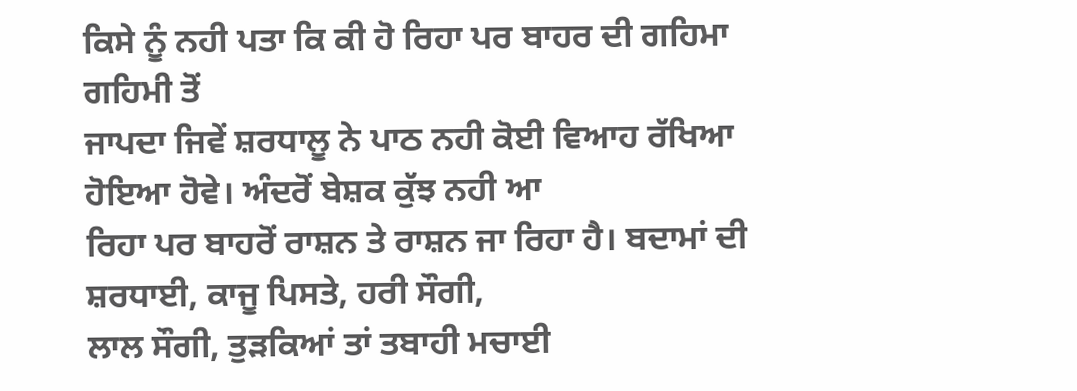ਕਿਸੇ ਨੂੰ ਨਹੀ ਪਤਾ ਕਿ ਕੀ ਹੋ ਰਿਹਾ ਪਰ ਬਾਹਰ ਦੀ ਗਹਿਮਾ ਗਹਿਮੀ ਤੋਂ
ਜਾਪਦਾ ਜਿਵੇਂ ਸ਼ਰਧਾਲੂ ਨੇ ਪਾਠ ਨਹੀ ਕੋਈ ਵਿਆਹ ਰੱਖਿਆ ਹੋਇਆ ਹੋਵੇ। ਅੰਦਰੋਂ ਬੇਸ਼ਕ ਕੁੱਝ ਨਹੀ ਆ
ਰਿਹਾ ਪਰ ਬਾਹਰੋਂ ਰਾਸ਼ਨ ਤੇ ਰਾਸ਼ਨ ਜਾ ਰਿਹਾ ਹੈ। ਬਦਾਮਾਂ ਦੀ ਸ਼ਰਧਾਈ, ਕਾਜੂ ਪਿਸਤੇ, ਹਰੀ ਸੌਗੀ,
ਲਾਲ ਸੌਗੀ, ਤੁੜਕਿਆਂ ਤਾਂ ਤਬਾਹੀ ਮਚਾਈ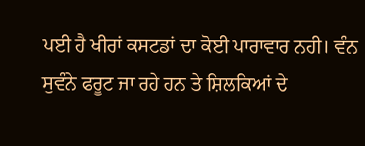ਪਈ ਹੈ ਖੀਰਾਂ ਕਸਟਡਾਂ ਦਾ ਕੋਈ ਪਾਰਾਵਾਰ ਨਹੀ। ਵੰਨ
ਸੁਵੰਨੇ ਫਰੂਟ ਜਾ ਰਹੇ ਹਨ ਤੇ ਸ਼ਿਲਕਿਆਂ ਦੇ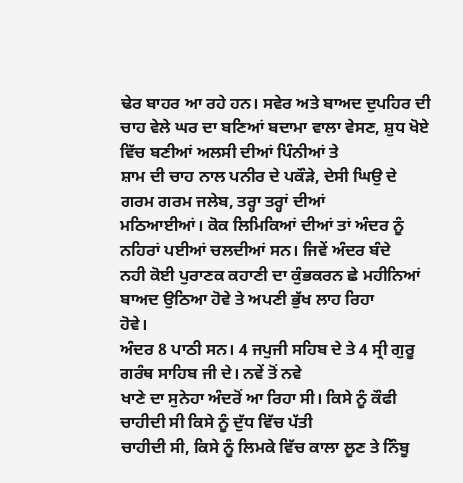ਢੇਰ ਬਾਹਰ ਆ ਰਹੇ ਹਨ। ਸਵੇਰ ਅਤੇ ਬਾਅਦ ਦੁਪਹਿਰ ਦੀ
ਚਾਹ ਵੇਲੇ ਘਰ ਦਾ ਬਣਿਆਂ ਬਦਾਮਾ ਵਾਲਾ ਵੇਸਣ, ਸ਼ੁਧ ਖੋਏ ਵਿੱਚ ਬਣੀਆਂ ਅਲਸੀ ਦੀਆਂ ਪਿੰਨੀਆਂ ਤੇ
ਸ਼ਾਮ ਦੀ ਚਾਹ ਨਾਲ ਪਨੀਰ ਦੇ ਪਕੌੜੇ, ਦੇਸੀ ਘਿਉ ਦੇ ਗਰਮ ਗਰਮ ਜਲੇਬ, ਤਰ੍ਹਾ ਤਰ੍ਹਾਂ ਦੀਆਂ
ਮਠਿਆਈਆਂ। ਕੋਕ ਲਿਮਿਕਿਆਂ ਦੀਆਂ ਤਾਂ ਅੰਦਰ ਨੂੰ ਨਹਿਰਾਂ ਪਈਆਂ ਚਲਦੀਆਂ ਸਨ। ਜਿਵੇਂ ਅੰਦਰ ਬੰਦੇ
ਨਹੀ ਕੋਈ ਪੁਰਾਣਕ ਕਹਾਣੀ ਦਾ ਕੁੰਭਕਰਨ ਛੇ ਮਹੀਨਿਆਂ ਬਾਅਦ ਉਠਿਆ ਹੋਵੇ ਤੇ ਅਪਣੀ ਭੁੱਖ ਲਾਹ ਰਿਹਾ
ਹੋਵੇ।
ਅੰਦਰ 8 ਪਾਠੀ ਸਨ। 4 ਜਪੁਜੀ ਸਹਿਬ ਦੇ ਤੇ 4 ਸ੍ਰੀ ਗੁਰੂ ਗਰੰਥ ਸਾਹਿਬ ਜੀ ਦੇ। ਨਵੇਂ ਤੋਂ ਨਵੇ
ਖਾਣੇ ਦਾ ਸੁਨੇਹਾ ਅੰਦਰੋਂ ਆ ਰਿਹਾ ਸੀ। ਕਿਸੇ ਨੂੰ ਕੌਫੀ ਚਾਹੀਦੀ ਸੀ ਕਿਸੇ ਨੂੰ ਦੁੱਧ ਵਿੱਚ ਪੱਤੀ
ਚਾਹੀਦੀ ਸੀ, ਕਿਸੇ ਨੂੰ ਲਿਮਕੇ ਵਿੱਚ ਕਾਲਾ ਲੂਣ ਤੇ ਨਿੰਬੂ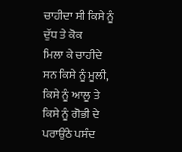ਚਾਹੀਦਾ ਸੀ ਕਿਸੇ ਨੂੰ ਦੁੱਧ ਤੇ ਕੋਕ
ਮਿਲਾ ਕੇ ਚਾਹੀਦੇ ਸਨ ਕਿਸੇ ਨੂੰ ਮੂਲੀ, ਕਿਸੇ ਨੂੰ ਆਲੂ ਤੇ ਕਿਸੇ ਨੂੰ ਗੋਭੀ ਦੇ ਪਰਾਉਂਠੇ ਪਸੰਦ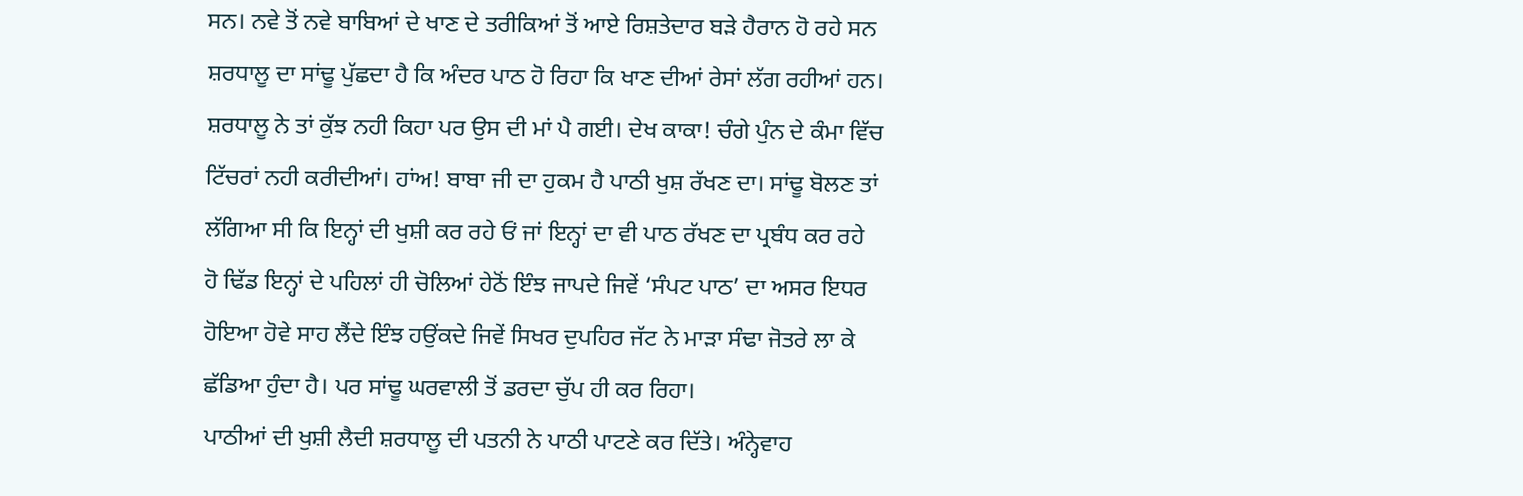ਸਨ। ਨਵੇ ਤੋਂ ਨਵੇ ਬਾਬਿਆਂ ਦੇ ਖਾਣ ਦੇ ਤਰੀਕਿਆਂ ਤੋਂ ਆਏ ਰਿਸ਼ਤੇਦਾਰ ਬੜੇ ਹੈਰਾਨ ਹੋ ਰਹੇ ਸਨ
ਸ਼ਰਧਾਲੂ ਦਾ ਸਾਂਢੂ ਪੁੱਛਦਾ ਹੈ ਕਿ ਅੰਦਰ ਪਾਠ ਹੋ ਰਿਹਾ ਕਿ ਖਾਣ ਦੀਆਂ ਰੇਸਾਂ ਲੱਗ ਰਹੀਆਂ ਹਨ।
ਸ਼ਰਧਾਲੂ ਨੇ ਤਾਂ ਕੁੱਝ ਨਹੀ ਕਿਹਾ ਪਰ ਉਸ ਦੀ ਮਾਂ ਪੈ ਗਈ। ਦੇਖ ਕਾਕਾ! ਚੰਗੇ ਪੁੰਨ ਦੇ ਕੰਮਾ ਵਿੱਚ
ਟਿੱਚਰਾਂ ਨਹੀ ਕਰੀਦੀਆਂ। ਹਾਂਅ! ਬਾਬਾ ਜੀ ਦਾ ਹੁਕਮ ਹੈ ਪਾਠੀ ਖੁਸ਼ ਰੱਖਣ ਦਾ। ਸਾਂਢੂ ਬੋਲਣ ਤਾਂ
ਲੱਗਿਆ ਸੀ ਕਿ ਇਨ੍ਹਾਂ ਦੀ ਖੁਸ਼ੀ ਕਰ ਰਹੇ ਓਂ ਜਾਂ ਇਨ੍ਹਾਂ ਦਾ ਵੀ ਪਾਠ ਰੱਖਣ ਦਾ ਪ੍ਰਬੰਧ ਕਰ ਰਹੇ
ਹੋ ਢਿੱਡ ਇਨ੍ਹਾਂ ਦੇ ਪਹਿਲਾਂ ਹੀ ਚੋਲਿਆਂ ਹੇਠੋਂ ਇੰਝ ਜਾਪਦੇ ਜਿਵੇਂ ‘ਸੰਪਟ ਪਾਠ’ ਦਾ ਅਸਰ ਇਧਰ
ਹੋਇਆ ਹੋਵੇ ਸਾਹ ਲੈਂਦੇ ਇੰਝ ਹਉਂਕਦੇ ਜਿਵੇਂ ਸਿਖਰ ਦੁਪਹਿਰ ਜੱਟ ਨੇ ਮਾੜਾ ਸੰਢਾ ਜੋਤਰੇ ਲਾ ਕੇ
ਛੱਡਿਆ ਹੁੰਦਾ ਹੈ। ਪਰ ਸਾਂਢੂ ਘਰਵਾਲੀ ਤੋਂ ਡਰਦਾ ਚੁੱਪ ਹੀ ਕਰ ਰਿਹਾ।
ਪਾਠੀਆਂ ਦੀ ਖੁਸ਼ੀ ਲੈਦੀ ਸ਼ਰਧਾਲੂ ਦੀ ਪਤਨੀ ਨੇ ਪਾਠੀ ਪਾਟਣੇ ਕਰ ਦਿੱਤੇ। ਅੰਨ੍ਹੇਵਾਹ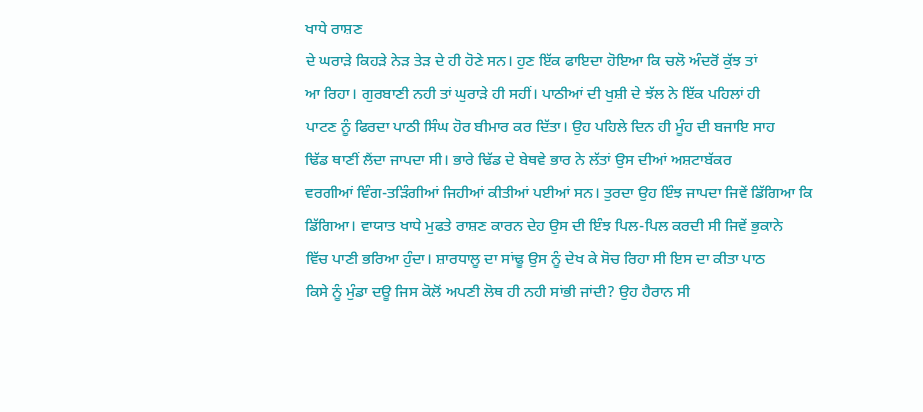ਖਾਧੇ ਰਾਸ਼ਣ
ਦੇ ਘਰਾੜੇ ਕਿਹੜੇ ਨੇੜ ਤੇੜ ਦੇ ਹੀ ਹੋਣੇ ਸਨ। ਹੁਣ ਇੱਕ ਫਾਇਦਾ ਹੋਇਆ ਕਿ ਚਲੋ ਅੰਦਰੋਂ ਕੁੱਝ ਤਾਂ
ਆ ਰਿਹਾ। ਗੁਰਬਾਣੀ ਨਹੀ ਤਾਂ ਘੁਰਾੜੇ ਹੀ ਸਹੀਂ। ਪਾਠੀਆਂ ਦੀ ਖੁਸ਼ੀ ਦੇ ਝੱਲ ਨੇ ਇੱਕ ਪਹਿਲਾਂ ਹੀ
ਪਾਟਣ ਨੂੰ ਫਿਰਦਾ ਪਾਠੀ ਸਿੰਘ ਹੋਰ ਬੀਮਾਰ ਕਰ ਦਿੱਤਾ। ਉਹ ਪਹਿਲੇ ਦਿਨ ਹੀ ਮੂੰਹ ਦੀ ਬਜਾਇ ਸਾਹ
ਢਿੱਡ ਥਾਣੀਂ ਲੈਂਦਾ ਜਾਪਦਾ ਸੀ। ਭਾਰੇ ਢਿੱਡ ਦੇ ਬੇਥਵੇ ਭਾਰ ਨੇ ਲੱਤਾਂ ਉਸ ਦੀਆਂ ਅਸ਼ਟਾਬੱਕਰ
ਵਰਗੀਆਂ ਵਿੰਗ-ਤੜਿੰਗੀਆਂ ਜਿਹੀਆਂ ਕੀਤੀਆਂ ਪਈਆਂ ਸਨ। ਤੁਰਦਾ ਉਹ ਇੰਝ ਜਾਪਦਾ ਜਿਵੇਂ ਡਿੱਗਿਆ ਕਿ
ਡਿੱਗਿਆ। ਵਾਯਾਤ ਖਾਧੇ ਮੁਫਤੇ ਰਾਸ਼ਣ ਕਾਰਨ ਦੇਹ ਉਸ ਦੀ ਇੰਝ ਪਿਲ-ਪਿਲ ਕਰਦੀ ਸੀ ਜਿਵੇਂ ਭੁਕਾਨੇ
ਵਿੱਚ ਪਾਣੀ ਭਰਿਆ ਹੁੰਦਾ। ਸ਼ਾਰਧਾਲੂ ਦਾ ਸਾਂਢੂ ਉਸ ਨੂੰ ਦੇਖ ਕੇ ਸੋਚ ਰਿਹਾ ਸੀ ਇਸ ਦਾ ਕੀਤਾ ਪਾਠ
ਕਿਸੇ ਨੂੰ ਮੁੰਡਾ ਦਊ ਜਿਸ ਕੋਲੋਂ ਅਪਣੀ ਲੋਥ ਹੀ ਨਹੀ ਸਾਂਭੀ ਜਾਂਦੀ? ਉਹ ਹੈਰਾਨ ਸੀ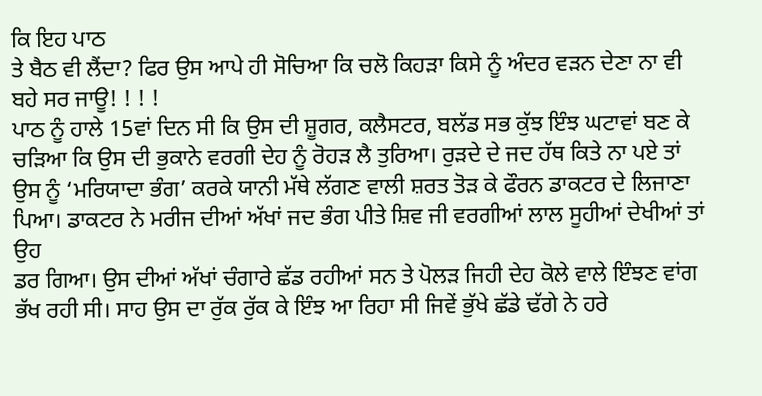ਕਿ ਇਹ ਪਾਠ
ਤੇ ਬੈਠ ਵੀ ਲੈਂਦਾ? ਫਿਰ ਉਸ ਆਪੇ ਹੀ ਸੋਚਿਆ ਕਿ ਚਲੋ ਕਿਹੜਾ ਕਿਸੇ ਨੂੰ ਅੰਦਰ ਵੜਨ ਦੇਣਾ ਨਾ ਵੀ
ਬਹੇ ਸਰ ਜਾਊ! ! ! !
ਪਾਠ ਨੂੰ ਹਾਲੇ 15ਵਾਂ ਦਿਨ ਸੀ ਕਿ ਉਸ ਦੀ ਸ਼ੂਗਰ, ਕਲੈਸਟਰ, ਬਲੱਡ ਸਭ ਕੁੱਝ ਇੰਝ ਘਟਾਵਾਂ ਬਣ ਕੇ
ਚੜਿਆ ਕਿ ਉਸ ਦੀ ਭੁਕਾਨੇ ਵਰਗੀ ਦੇਹ ਨੂੰ ਰੋਹੜ ਲੈ ਤੁਰਿਆ। ਰੁੜਦੇ ਦੇ ਜਦ ਹੱਥ ਕਿਤੇ ਨਾ ਪਏ ਤਾਂ
ਉਸ ਨੂੰ ‘ਮਰਿਯਾਦਾ ਭੰਗ’ ਕਰਕੇ ਯਾਨੀ ਮੱਥੇ ਲੱਗਣ ਵਾਲੀ ਸ਼ਰਤ ਤੋੜ ਕੇ ਫੌਰਨ ਡਾਕਟਰ ਦੇ ਲਿਜਾਣਾ
ਪਿਆ। ਡਾਕਟਰ ਨੇ ਮਰੀਜ ਦੀਆਂ ਅੱਖਾਂ ਜਦ ਭੰਗ ਪੀਤੇ ਸ਼ਿਵ ਜੀ ਵਰਗੀਆਂ ਲਾਲ ਸੂਹੀਆਂ ਦੇਖੀਆਂ ਤਾਂ ਉਹ
ਡਰ ਗਿਆ। ਉਸ ਦੀਆਂ ਅੱਖਾਂ ਚੰਗਾਰੇ ਛੱਡ ਰਹੀਆਂ ਸਨ ਤੇ ਪੋਲੜ ਜਿਹੀ ਦੇਹ ਕੋਲੇ ਵਾਲੇ ਇੰਝਣ ਵਾਂਗ
ਭੱਖ ਰਹੀ ਸੀ। ਸਾਹ ਉਸ ਦਾ ਰੁੱਕ ਰੁੱਕ ਕੇ ਇੰਝ ਆ ਰਿਹਾ ਸੀ ਜਿਵੇਂ ਭੁੱਖੇ ਛੱਡੇ ਢੱਗੇ ਨੇ ਹਰੇ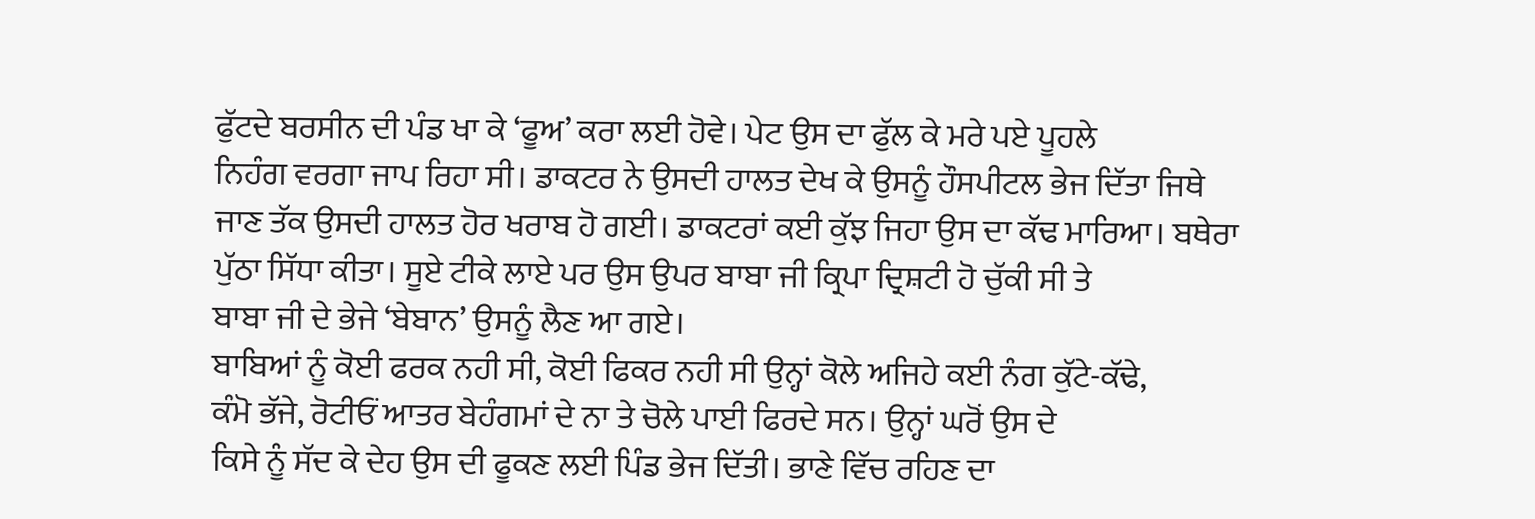ਫੁੱਟਦੇ ਬਰਸੀਨ ਦੀ ਪੰਡ ਖਾ ਕੇ ‘ਫੂਅ’ ਕਰਾ ਲਈ ਹੋਵੇ। ਪੇਟ ਉਸ ਦਾ ਫੁੱਲ ਕੇ ਮਰੇ ਪਏ ਪੂਹਲੇ
ਨਿਹੰਗ ਵਰਗਾ ਜਾਪ ਰਿਹਾ ਸੀ। ਡਾਕਟਰ ਨੇ ਉਸਦੀ ਹਾਲਤ ਦੇਖ ਕੇ ਉਸਨੂੰ ਹੌਸਪੀਟਲ ਭੇਜ ਦਿੱਤਾ ਜਿਥੇ
ਜਾਣ ਤੱਕ ਉਸਦੀ ਹਾਲਤ ਹੋਰ ਖਰਾਬ ਹੋ ਗਈ। ਡਾਕਟਰਾਂ ਕਈ ਕੁੱਝ ਜਿਹਾ ਉਸ ਦਾ ਕੱਢ ਮਾਰਿਆ। ਬਥੇਰਾ
ਪੁੱਠਾ ਸਿੱਧਾ ਕੀਤਾ। ਸੂਏ ਟੀਕੇ ਲਾਏ ਪਰ ਉਸ ਉਪਰ ਬਾਬਾ ਜੀ ਕ੍ਰਿਪਾ ਦ੍ਰਿਸ਼ਟੀ ਹੋ ਚੁੱਕੀ ਸੀ ਤੇ
ਬਾਬਾ ਜੀ ਦੇ ਭੇਜੇ ‘ਬੇਬਾਨ’ ਉਸਨੂੰ ਲੈਣ ਆ ਗਏ।
ਬਾਬਿਆਂ ਨੂੰ ਕੋਈ ਫਰਕ ਨਹੀ ਸੀ, ਕੋਈ ਫਿਕਰ ਨਹੀ ਸੀ ਉਨ੍ਹਾਂ ਕੋਲੇ ਅਜਿਹੇ ਕਈ ਨੰਗ ਕੁੱਟੇ-ਕੱਢੇ,
ਕੰਮੋ ਭੱਜੇ, ਰੋਟੀਓਂ ਆਤਰ ਬੇਹੰਗਮਾਂ ਦੇ ਨਾ ਤੇ ਚੋਲੇ ਪਾਈ ਫਿਰਦੇ ਸਨ। ਉਨ੍ਹਾਂ ਘਰੋਂ ਉਸ ਦੇ
ਕਿਸੇ ਨੂੰ ਸੱਦ ਕੇ ਦੇਹ ਉਸ ਦੀ ਫੂਕਣ ਲਈ ਪਿੰਡ ਭੇਜ ਦਿੱਤੀ। ਭਾਣੇ ਵਿੱਚ ਰਹਿਣ ਦਾ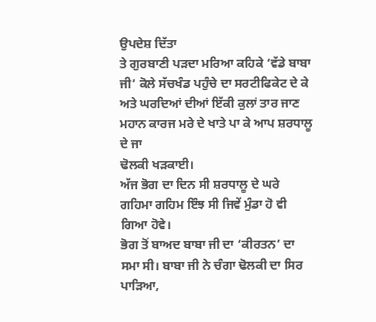ਉਪਦੇਸ਼ ਦਿੱਤਾ
ਤੇ ਗੁਰਬਾਣੀ ਪੜਦਾ ਮਰਿਆ ਕਹਿਕੇ ‘ਵੱਡੇ ਬਾਬਾ ਜੀ’ ਕੋਲੇ ਸੱਚਖੰਡ ਪਹੁੰਚੇ ਦਾ ਸਰਟੀਫਿਕੇਟ ਦੇ ਕੇ
ਅਤੇ ਘਰਦਿਆਂ ਦੀਆਂ ਇੱਕੀ ਕੁਲਾਂ ਤਾਰ ਜਾਣ ਮਹਾਨ ਕਾਰਜ ਮਰੇ ਦੇ ਖਾਤੇ ਪਾ ਕੇ ਆਪ ਸ਼ਰਧਾਲੂ ਦੇ ਜਾ
ਢੋਲਕੀ ਖੜਕਾਈ।
ਅੱਜ ਭੋਗ ਦਾ ਦਿਨ ਸੀ ਸ਼ਰਧਾਲੂ ਦੇ ਘਰੇ ਗਹਿਮਾ ਗਹਿਮ ਇੰਝ ਸੀ ਜਿਵੇਂ ਮੁੰਡਾ ਹੋ ਵੀ ਗਿਆ ਹੋਵੇ।
ਭੋਗ ਤੋਂ ਬਾਅਦ ਬਾਬਾ ਜੀ ਦਾ ‘ਕੀਰਤਨ’ ਦਾ ਸਮਾ ਸੀ। ਬਾਬਾ ਜੀ ਨੇ ਚੰਗਾ ਢੋਲਕੀ ਦਾ ਸਿਰ ਪਾੜਿਆ,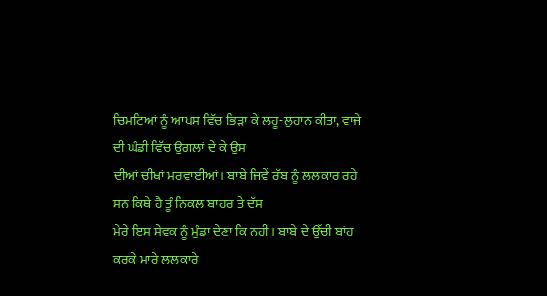ਚਿਮਟਿਆਂ ਨੂੰ ਆਪਸ ਵਿੱਚ ਭਿੜਾ ਕੇ ਲਹੂ-ਲੁਹਾਨ ਕੀਤਾ, ਵਾਜੇ ਦੀ ਘੰਡੀ ਵਿੱਚ ਉਗਲਾਂ ਦੇ ਕੇ ਉਸ
ਦੀਆਂ ਚੀਖਾਂ ਮਰਵਾਈਆਂ। ਬਾਬੇ ਜਿਵੇਂ ਰੱਬ ਨੂੰ ਲਲਕਾਰ ਰਹੇ ਸਨ ਕਿਥੇ ਹੈ ਤੂੰ ਨਿਕਲ ਬਾਹਰ ਤੇ ਦੱਸ
ਮੇਰੇ ਇਸ ਸੇਵਕ ਨੂੰ ਮੁੰਡਾ ਦੇਣਾ ਕਿ ਨਹੀ। ਬਾਬੇ ਦੇ ਉੱਚੀ ਬਾਂਹ ਕਰਕੇ ਮਾਰੇ ਲਲਕਾਰੇ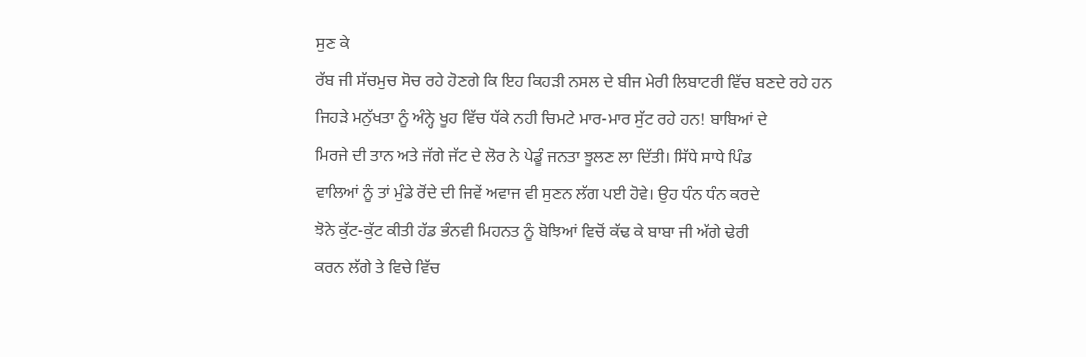ਸੁਣ ਕੇ
ਰੱਬ ਜੀ ਸੱਚਮੁਚ ਸੋਚ ਰਹੇ ਹੋਣਗੇ ਕਿ ਇਹ ਕਿਹੜੀ ਨਸਲ ਦੇ ਬੀਜ ਮੇਰੀ ਲਿਬਾਟਰੀ ਵਿੱਚ ਬਣਦੇ ਰਹੇ ਹਨ
ਜਿਹੜੇ ਮਨੁੱਖਤਾ ਨੂੰ ਅੰਨ੍ਹੇ ਖੂਹ ਵਿੱਚ ਧੱਕੇ ਨਹੀ ਚਿਮਟੇ ਮਾਰ-ਮਾਰ ਸੁੱਟ ਰਹੇ ਹਨ! ਬਾਬਿਆਂ ਦੇ
ਮਿਰਜੇ ਦੀ ਤਾਨ ਅਤੇ ਜੱਗੇ ਜੱਟ ਦੇ ਲੋਰ ਨੇ ਪੇਡੂੰ ਜਨਤਾ ਝੂਲਣ ਲਾ ਦਿੱਤੀ। ਸਿੱਧੇ ਸਾਧੇ ਪਿੰਡ
ਵਾਲਿਆਂ ਨੂੰ ਤਾਂ ਮੁੰਡੇ ਰੋਂਦੇ ਦੀ ਜਿਵੇਂ ਅਵਾਜ ਵੀ ਸੁਣਨ ਲੱਗ ਪਈ ਹੋਵੇ। ਉਹ ਧੰਨ ਧੰਨ ਕਰਦੇ
ਝੋਨੇ ਕੁੱਟ-ਕੁੱਟ ਕੀਤੀ ਹੱਡ ਭੰਨਵੀ ਮਿਹਨਤ ਨੂੰ ਬੋਝਿਆਂ ਵਿਚੋਂ ਕੱਢ ਕੇ ਬਾਬਾ ਜੀ ਅੱਗੇ ਢੇਰੀ
ਕਰਨ ਲੱਗੇ ਤੇ ਵਿਚੇ ਵਿੱਚ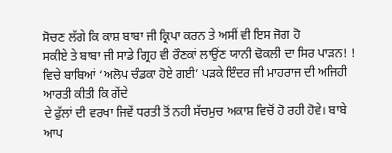ਸੋਚਣ ਲੱਗੇ ਕਿ ਕਾਸ਼ ਬਾਬਾ ਜੀ ਕ੍ਰਿਪਾ ਕਰਨ ਤੇ ਅਸੀਂ ਵੀ ਇਸ ਜੋਗ ਹੋ
ਸਕੀਏ ਤੇ ਬਾਬਾ ਜੀ ਸਾਡੇ ਗ੍ਰਿਹ ਵੀ ਰੌਣਕਾਂ ਲਾਉਂਣ ਯਾਨੀ ਢੋਕਲੀ ਦਾ ਸਿਰ ਪਾੜਨ! !
ਵਿਚੇ ਬਾਬਿਆਂ ‘ਅਲੋਪ ਚੰਡਕਾ ਹੋਏ ਗਈ’ ਪੜਕੇ ਇੰਦਰ ਜੀ ਮਾਹਰਾਜ ਦੀ ਅਜਿਹੀ ਆਰਤੀ ਕੀਤੀ ਕਿ ਗੇਂਦੇ
ਦੇ ਫੁੱਲਾਂ ਦੀ ਵਰਖਾ ਜਿਵੇਂ ਧਰਤੀ ਤੋਂ ਨਹੀ ਸੱਚਮੁਚ ਅਕਾਸ਼ ਵਿਚੋਂ ਹੋ ਰਹੀ ਹੋਵੇ। ਬਾਬੇ ਆਪ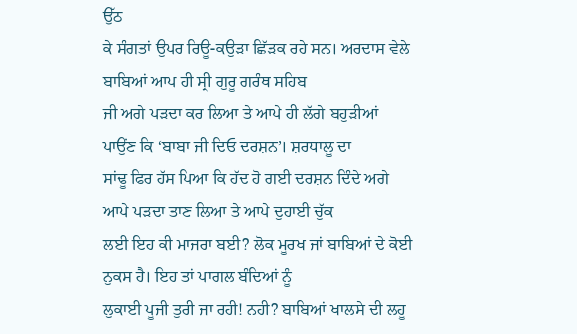ਉੱਠ
ਕੇ ਸੰਗਤਾਂ ਉਪਰ ਰਿਊ-ਕਉੜਾ ਛਿੱੜਕ ਰਹੇ ਸਨ। ਅਰਦਾਸ ਵੇਲੇ ਬਾਬਿਆਂ ਆਪ ਹੀ ਸ੍ਰੀ ਗੁਰੂ ਗਰੰਥ ਸਹਿਬ
ਜੀ ਅਗੇ ਪੜਦਾ ਕਰ ਲਿਆ ਤੇ ਆਪੇ ਹੀ ਲੱਗੇ ਬਹੁੜੀਆਂ ਪਾਉਂਣ ਕਿ ‘ਬਾਬਾ ਜੀ ਦਿਓ ਦਰਸ਼ਨ’। ਸ਼ਰਧਾਲੂ ਦਾ
ਸਾਂਢੂ ਫਿਰ ਹੱਸ ਪਿਆ ਕਿ ਹੱਦ ਹੋ ਗਈ ਦਰਸ਼ਨ ਦਿੰਦੇ ਅਗੇ ਆਪੇ ਪੜਦਾ ਤਾਣ ਲਿਆ ਤੇ ਆਪੇ ਦੁਹਾਈ ਚੁੱਕ
ਲਈ ਇਹ ਕੀ ਮਾਜਰਾ ਬਈ? ਲੋਕ ਮੂਰਖ ਜਾਂ ਬਾਬਿਆਂ ਦੇ ਕੋਈ ਨੁਕਸ ਹੈ। ਇਹ ਤਾਂ ਪਾਗਲ ਬੰਦਿਆਂ ਨੂੰ
ਲੁਕਾਈ ਪੂਜੀ ਤੁਰੀ ਜਾ ਰਹੀ! ਨਹੀ? ਬਾਬਿਆਂ ਖਾਲਸੇ ਦੀ ਲਹੂ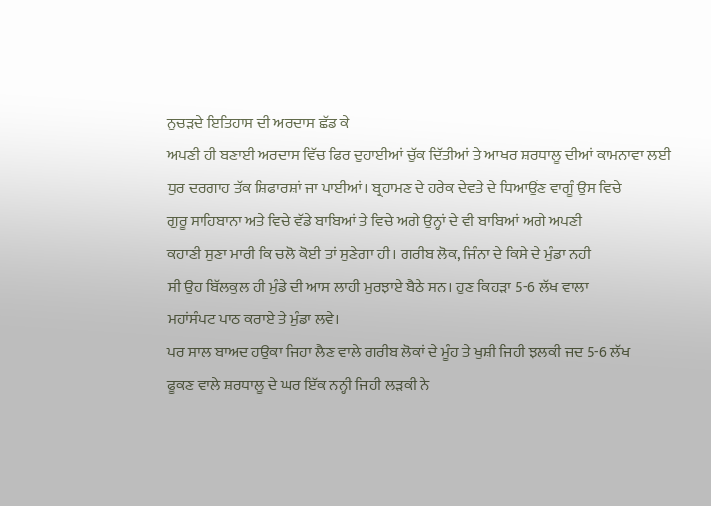ਨੁਚੜਦੇ ਇਤਿਹਾਸ ਦੀ ਅਰਦਾਸ ਛੱਡ ਕੇ
ਅਪਣੀ ਹੀ ਬਣਾਈ ਅਰਦਾਸ ਵਿੱਚ ਫਿਰ ਦੁਹਾਈਆਂ ਚੁੱਕ ਦਿੱਤੀਆਂ ਤੇ ਆਖਰ ਸ਼ਰਧਾਲੂ ਦੀਆਂ ਕਾਮਨਾਵਾ ਲਈ
ਧੁਰ ਦਰਗਾਹ ਤੱਕ ਸ਼ਿਫਾਰਸ਼ਾਂ ਜਾ ਪਾਈਆਂ। ਬ੍ਰਹਾਮਣ ਦੇ ਹਰੇਕ ਦੇਵਤੇ ਦੇ ਧਿਆਉਂਣ ਵਾਗੂੰ ਉਸ ਵਿਚੇ
ਗੁਰੂ ਸਾਹਿਬਾਨਾ ਅਤੇ ਵਿਚੇ ਵੱਡੇ ਬਾਬਿਆਂ ਤੇ ਵਿਚੇ ਅਗੇ ਉਨ੍ਹਾਂ ਦੇ ਵੀ ਬਾਬਿਆਂ ਅਗੇ ਅਪਣੀ
ਕਹਾਣੀ ਸੁਣਾ ਮਾਰੀ ਕਿ ਚਲੋ ਕੋਈ ਤਾਂ ਸੁਣੇਗਾ ਹੀ। ਗਰੀਬ ਲੋਕ, ਜਿੰਨਾ ਦੇ ਕਿਸੇ ਦੇ ਮੁੰਡਾ ਨਹੀ
ਸੀ ਉਹ ਬਿੱਲਕੁਲ ਹੀ ਮੁੰਡੇ ਦੀ ਆਸ ਲਾਹੀ ਮੁਰਝਾਏ ਬੈਠੇ ਸਨ। ਹੁਣ ਕਿਹੜਾ 5-6 ਲੱਖ ਵਾਲਾ
ਮਹਾਂਸੰਪਟ ਪਾਠ ਕਰਾਏ ਤੇ ਮੁੰਡਾ ਲਵੇ।
ਪਰ ਸਾਲ ਬਾਅਦ ਹਉਕਾ ਜਿਹਾ ਲੈਣ ਵਾਲੇ ਗਰੀਬ ਲੋਕਾਂ ਦੇ ਮੂੰਹ ਤੇ ਖੁਸ਼ੀ ਜਿਹੀ ਝਲਕੀ ਜਦ 5-6 ਲੱਖ
ਫੂਕਣ ਵਾਲੇ ਸ਼ਰਧਾਲੂ ਦੇ ਘਰ ਇੱਕ ਨਨ੍ਹੀ ਜਿਹੀ ਲੜਕੀ ਨੇ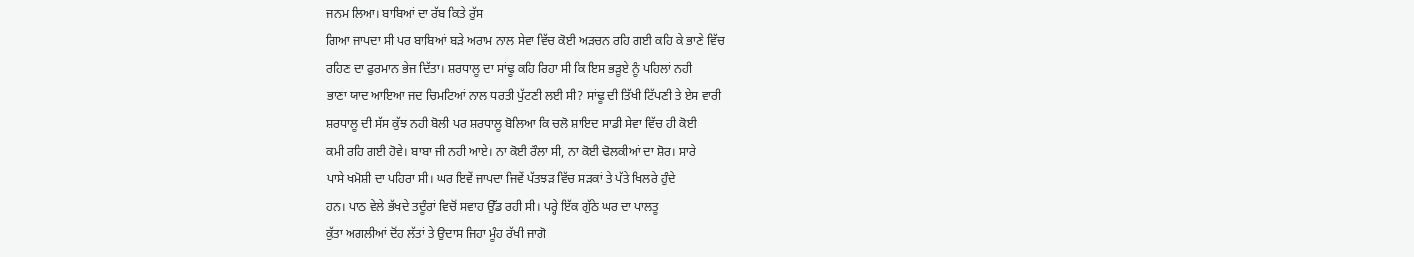ਜਨਮ ਲਿਆ। ਬਾਬਿਆਂ ਦਾ ਰੱਬ ਕਿਤੇ ਰੁੱਸ
ਗਿਆ ਜਾਪਦਾ ਸੀ ਪਰ ਬਾਬਿਆਂ ਬੜੇ ਅਰਾਮ ਨਾਲ ਸੇਵਾ ਵਿੱਚ ਕੋਈ ਅੜਚਨ ਰਹਿ ਗਈ ਕਹਿ ਕੇ ਭਾਣੇ ਵਿੱਚ
ਰਹਿਣ ਦਾ ਫੁਰਮਾਨ ਭੇਜ ਦਿੱਤਾ। ਸ਼ਰਧਾਲੂ ਦਾ ਸਾਂਢੂ ਕਹਿ ਰਿਹਾ ਸੀ ਕਿ ਇਸ ਭੜੂਏ ਨੂੰ ਪਹਿਲਾਂ ਨਹੀ
ਭਾਣਾ ਯਾਦ ਆਇਆ ਜਦ ਚਿਮਟਿਆਂ ਨਾਲ ਧਰਤੀ ਪੁੱਟਣੀ ਲਈ ਸੀ? ਸਾਂਢੂ ਦੀ ਤਿੱਖੀ ਟਿੱਪਣੀ ਤੇ ਏਸ ਵਾਰੀ
ਸ਼ਰਧਾਲੂ ਦੀ ਸੱਸ ਕੁੱਝ ਨਹੀ ਬੋਲੀ ਪਰ ਸ਼ਰਧਾਲੂ ਬੋਲਿਆ ਕਿ ਚਲੋ ਸ਼ਾਇਦ ਸਾਡੀ ਸੇਵਾ ਵਿੱਚ ਹੀ ਕੋਈ
ਕਮੀ ਰਹਿ ਗਈ ਹੋਵੇ। ਬਾਬਾ ਜੀ ਨਹੀ ਆਏ। ਨਾ ਕੋਈ ਰੌਲਾ ਸੀ, ਨਾ ਕੋਈ ਢੋਲਕੀਆਂ ਦਾ ਸ਼ੋਰ। ਸਾਰੇ
ਪਾਸੇ ਖਮੋਸ਼ੀ ਦਾ ਪਹਿਰਾ ਸੀ। ਘਰ ਇਵੇਂ ਜਾਪਦਾ ਜਿਵੇਂ ਪੱਤਝੜ ਵਿੱਚ ਸੜਕਾਂ ਤੇ ਪੱਤੇ ਖਿਲਰੇ ਹੁੰਦੇ
ਹਨ। ਪਾਠ ਵੇਲੇ ਭੱਖਦੇ ਤਦੂੰਰਾਂ ਵਿਚੋਂ ਸਵਾਹ ਉੱਡ ਰਹੀ ਸੀ। ਪਰ੍ਹੇ ਇੱਕ ਗੁੱਠੇ ਘਰ ਦਾ ਪਾਲਤੂ
ਕੁੱਤਾ ਅਗਲੀਆਂ ਦੋਂਹ ਲੱਤਾਂ ਤੇ ਉਦਾਸ ਜਿਹਾ ਮੂੰਹ ਰੱਖੀ ਜਾਗੋ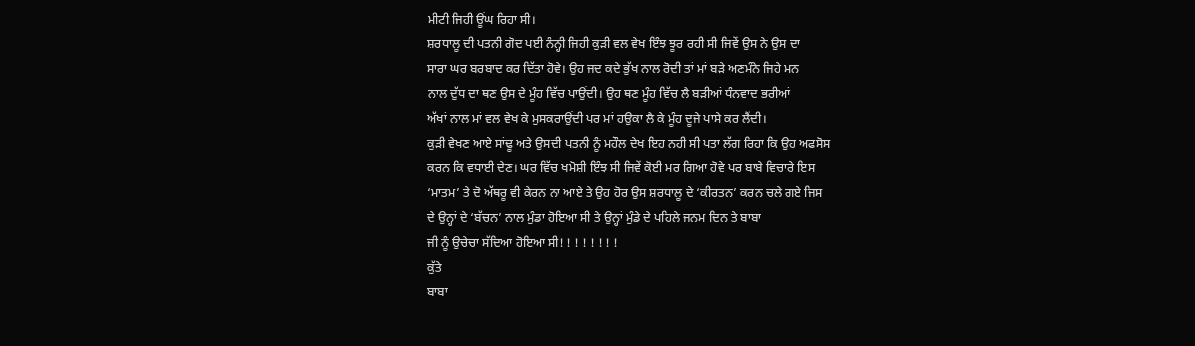ਮੀਟੀ ਜਿਹੀ ਊਂਘ ਰਿਹਾ ਸੀ।
ਸ਼ਰਧਾਲੂ ਦੀ ਪਤਨੀ ਗੋਦ ਪਈ ਨੰਨ੍ਹੀ ਜਿਹੀ ਕੁੜੀ ਵਲ ਵੇਖ ਇੰਝ ਝੂਰ ਰਹੀ ਸੀ ਜਿਵੇਂ ਉਸ ਨੇ ਉਸ ਦਾ
ਸਾਰਾ ਘਰ ਬਰਬਾਦ ਕਰ ਦਿੱਤਾ ਹੋਵੇ। ਉਹ ਜਦ ਕਦੇ ਭੁੱਖ ਨਾਲ ਰੋਦੀ ਤਾਂ ਮਾਂ ਬੜੇ ਅਣਮੰਨੇ ਜਿਹੇ ਮਨ
ਨਾਲ ਦੁੱਧ ਦਾ ਥਣ ਉਸ ਦੇ ਮੂੰਹ ਵਿੱਚ ਪਾਉਂਦੀ। ਉਹ ਥਣ ਮੂੰਹ ਵਿੱਚ ਲੈ ਬੜੀਆਂ ਧੰਨਵਾਦ ਭਰੀਆਂ
ਅੱਖਾਂ ਨਾਲ ਮਾਂ ਵਲ ਵੇਖ ਕੇ ਮੁਸਕਰਾਉਂਦੀ ਪਰ ਮਾਂ ਹਉਕਾ ਲੈ ਕੇ ਮੂੰਹ ਦੂਜੇ ਪਾਸੇ ਕਰ ਲੈਂਦੀ।
ਕੁੜੀ ਵੇਖਣ ਆਏ ਸਾਂਢੂ ਅਤੇ ਉਸਦੀ ਪਤਨੀ ਨੂੰ ਮਹੌਲ ਦੇਖ ਇਹ ਨਹੀ ਸੀ ਪਤਾ ਲੱਗ ਰਿਹਾ ਕਿ ਉਹ ਅਫਸੋਸ
ਕਰਨ ਕਿ ਵਧਾਈ ਦੇਣ। ਘਰ ਵਿੱਚ ਖਮੋਸ਼ੀ ਇੰਝ ਸੀ ਜਿਵੇਂ ਕੋਈ ਮਰ ਗਿਆ ਹੋਵੇ ਪਰ ਬਾਬੇ ਵਿਚਾਰੇ ਇਸ
‘ਮਾਤਮ’ ਤੇ ਦੋ ਅੱਥਰੂ ਵੀ ਕੇਰਨ ਨਾ ਆਏ ਤੇ ਉਹ ਹੋਰ ਉਸ ਸ਼ਰਧਾਲੂ ਦੇ ‘ਕੀਰਤਨ’ ਕਰਨ ਚਲੇ ਗਏ ਜਿਸ
ਦੇ ਉਨ੍ਹਾਂ ਦੇ ‘ਬੱਚਨ’ ਨਾਲ ਮੁੰਡਾ ਹੋਇਆ ਸੀ ਤੇ ਉਨ੍ਹਾਂ ਮੁੰਡੇ ਦੇ ਪਹਿਲੇ ਜਨਮ ਦਿਨ ਤੇ ਬਾਬਾ
ਜੀ ਨੂੰ ਉਚੇਚਾ ਸੱਦਿਆ ਹੋਇਆ ਸੀ! ! ! ! ! ! ! !
ਕੁੱਤੇ
ਬਾਬਾ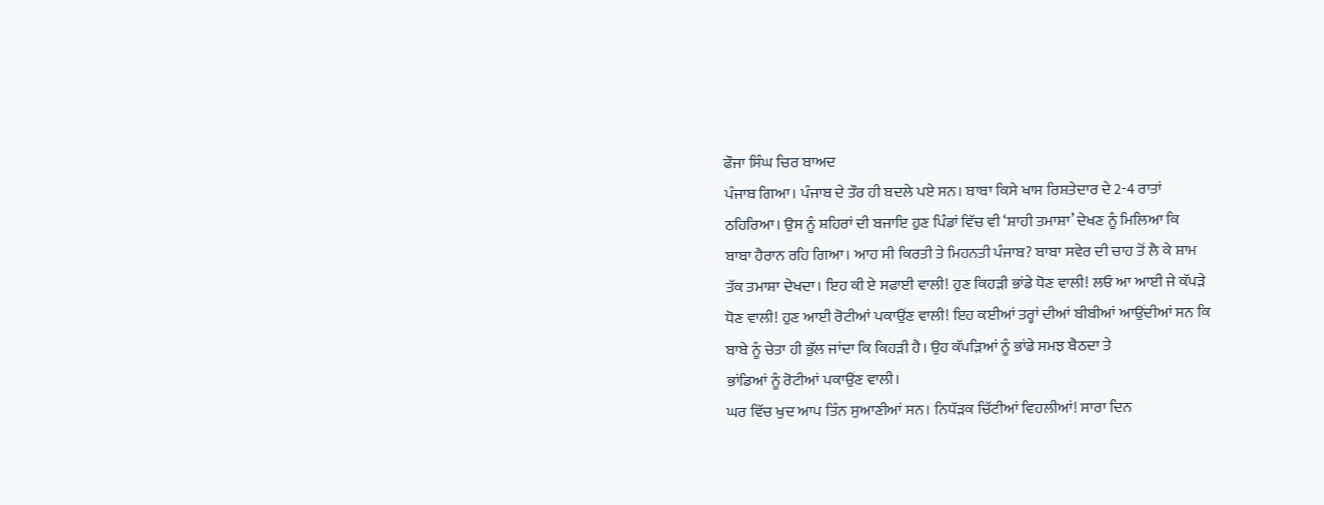ਫੌਜਾ ਸਿੰਘ ਚਿਰ ਬਾਅਦ
ਪੰਜਾਬ ਗਿਆ। ਪੰਜਾਬ ਦੇ ਤੌਰ ਹੀ ਬਦਲੇ ਪਏ ਸਨ। ਬਾਬਾ ਕਿਸੇ ਖਾਸ ਰਿਸ਼ਤੇਦਾਰ ਦੇ 2-4 ਰਾਤਾਂ
ਠਹਿਰਿਆ। ਉਸ ਨੂੰ ਸ਼ਹਿਰਾਂ ਦੀ ਬਜਾਇ ਹੁਣ ਪਿੰਡਾਂ ਵਿੱਚ ਵੀ ‘ਸ਼ਾਹੀ ਤਮਾਸ਼ਾ’ ਦੇਖਣ ਨੂੰ ਮਿਲਿਆ ਕਿ
ਬਾਬਾ ਹੈਰਾਨ ਰਹਿ ਗਿਆ। ਆਹ ਸੀ ਕਿਰਤੀ ਤੇ ਮਿਹਨਤੀ ਪੰਜਾਬ? ਬਾਬਾ ਸਵੇਰ ਦੀ ਚਾਹ ਤੋਂ ਲੈ ਕੇ ਸ਼ਾਮ
ਤੱਕ ਤਮਾਸ਼ਾ ਦੇਖਦਾ। ਇਹ ਕੀ ਏ ਸਫਾਈ ਵਾਲੀ! ਹੁਣ ਕਿਹੜੀ ਭਾਂਡੇ ਧੋਣ ਵਾਲੀ! ਲਓ ਆ ਆਈ ਜੇ ਕੱਪੜੇ
ਧੋਣ ਵਾਲੀ! ਹੁਣ ਆਈ ਰੋਟੀਆਂ ਪਕਾਉਂਣ ਵਾਲੀ! ਇਹ ਕਈਆਂ ਤਰ੍ਹਾਂ ਦੀਆਂ ਬੀਬੀਆਂ ਆਉਂਦੀਆਂ ਸਨ ਕਿ
ਬਾਬੇ ਨੂੰ ਚੇਤਾ ਹੀ ਭੁੱਲ ਜਾਂਦਾ ਕਿ ਕਿਹੜੀ ਹੈ। ਉਹ ਕੱਪੜਿਆਂ ਨੂੰ ਭਾਂਡੇ ਸਮਝ ਬੈਠਦਾ ਤੇ
ਭਾਂਡਿਆਂ ਨੂੰ ਰੋਟੀਆਂ ਪਕਾਉਂਣ ਵਾਲੀ।
ਘਰ ਵਿੱਚ ਖੁਦ ਆਪ ਤਿੰਨ ਸੁਆਣੀਆਂ ਸਨ। ਨਿਧੱੜਕ ਚਿੱਟੀਆਂ ਵਿਹਲੀਆਂ! ਸਾਰਾ ਦਿਨ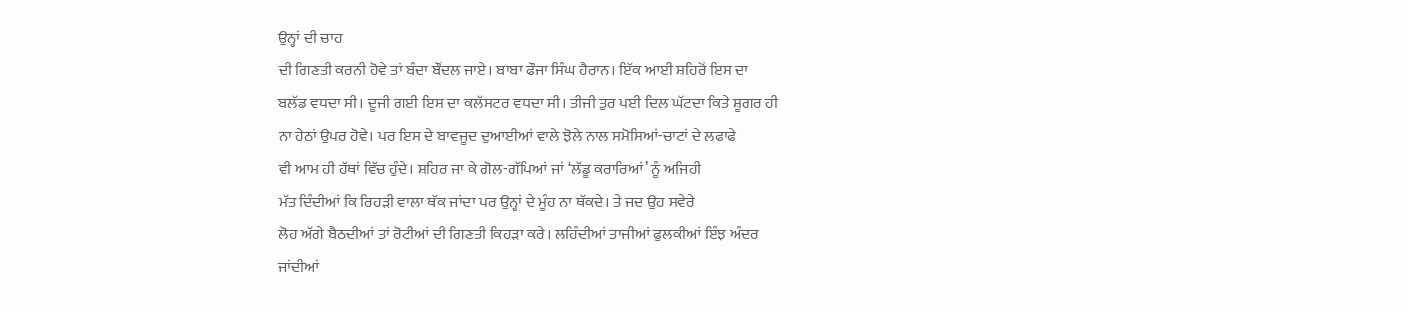ਉਨ੍ਹਾਂ ਦੀ ਚਾਹ
ਦੀ ਗਿਣਤੀ ਕਰਨੀ ਹੋਵੇ ਤਾਂ ਬੰਦਾ ਬੌਂਦਲ ਜਾਏ। ਬਾਬਾ ਫੌਜਾ ਸਿੰਘ ਹੈਰਾਨ। ਇੱਕ ਆਈ ਸ਼ਹਿਰੋਂ ਇਸ ਦਾ
ਬਲੱਡ ਵਧਦਾ ਸੀ। ਦੂਜੀ ਗਈ ਇਸ ਦਾ ਕਲੱਸਟਰ ਵਧਦਾ ਸੀ। ਤੀਜੀ ਤੁਰ ਪਈ ਦਿਲ ਘੱਟਦਾ ਕਿਤੇ ਸ਼ੂਗਰ ਹੀ
ਨਾ ਹੇਠਾਂ ਉਪਰ ਹੋਵੇ। ਪਰ ਇਸ ਦੇ ਬਾਵਜੂਦ ਦੁਆਈਆਂ ਵਾਲੇ ਝੋਲੇ ਨਾਲ ਸਮੋਸਿਆਂ-ਚਾਟਾਂ ਦੇ ਲਫਾਫੇ
ਵੀ ਆਮ ਹੀ ਹੱਥਾਂ ਵਿੱਚ ਹੁੰਦੇ। ਸ਼ਹਿਰ ਜਾ ਕੇ ਗੋਲ-ਗੱਪਿਆਂ ਜਾਂ ‘ਲੱਡੂ ਕਰਾਰਿਆਂ’ ਨੂੰ ਅਜਿਹੀ
ਮੱਤ ਦਿੰਦੀਆਂ ਕਿ ਰਿਹੜੀ ਵਾਲਾ ਥੱਕ ਜਾਂਦਾ ਪਰ ਉਨ੍ਹਾਂ ਦੇ ਮੂੰਹ ਨਾ ਥੱਕਦੇ। ਤੇ ਜਦ ਉਹ ਸਵੇਰੇ
ਲੋਹ ਅੱਗੇ ਬੈਠਦੀਆਂ ਤਾਂ ਰੋਟੀਆਂ ਦੀ ਗਿਣਤੀ ਕਿਹੜਾ ਕਰੇ। ਲਹਿੰਦੀਆਂ ਤਾਜੀਆਂ ਫੁਲਕੀਆਂ ਇੰਝ ਅੰਦਰ
ਜਾਂਦੀਆਂ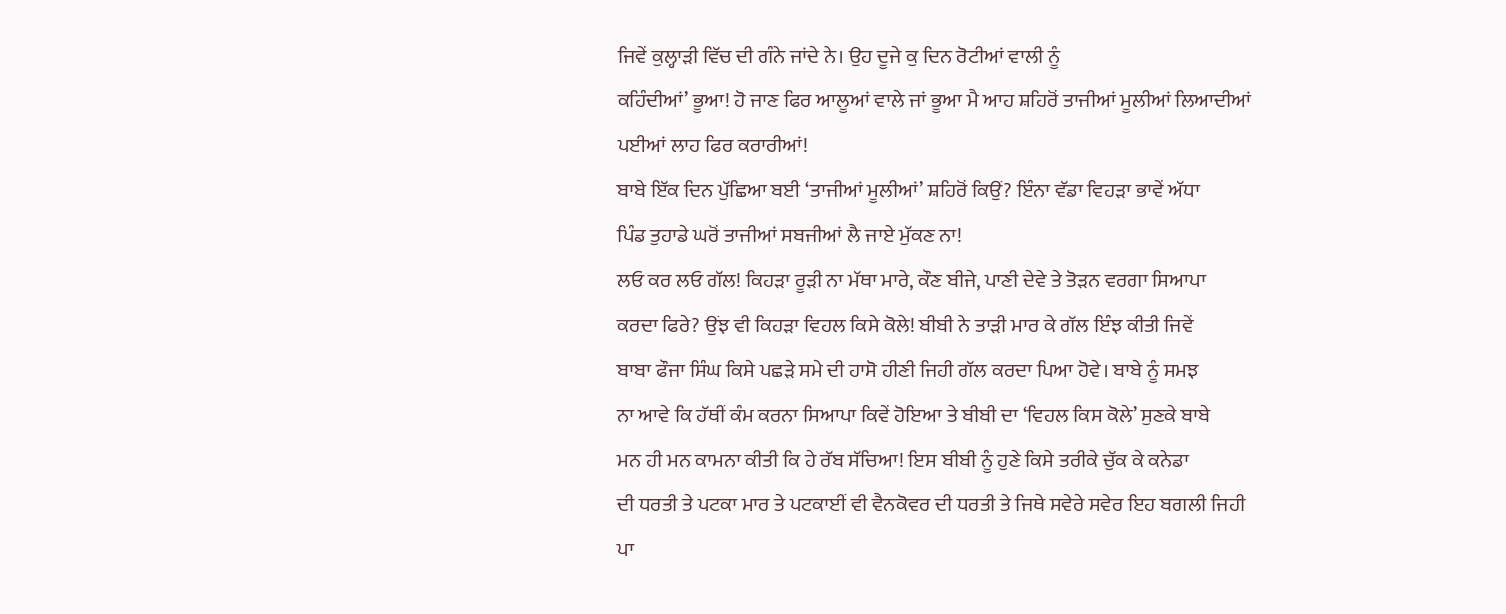ਜਿਵੇਂ ਕੁਲ੍ਹਾੜੀ ਵਿੱਚ ਦੀ ਗੰਨੇ ਜਾਂਦੇ ਨੇ। ਉਹ ਦੂਜੇ ਕੁ ਦਿਨ ਰੋਟੀਆਂ ਵਾਲੀ ਨੂੰ
ਕਹਿੰਦੀਆਂ’ ਭੂਆ! ਹੋ ਜਾਣ ਫਿਰ ਆਲੂਆਂ ਵਾਲੇ ਜਾਂ ਭੂਆ ਮੈ ਆਹ ਸ਼ਹਿਰੋਂ ਤਾਜੀਆਂ ਮੂਲੀਆਂ ਲਿਆਦੀਆਂ
ਪਈਆਂ ਲਾਹ ਫਿਰ ਕਰਾਰੀਆਂ!
ਬਾਬੇ ਇੱਕ ਦਿਨ ਪੁੱਛਿਆ ਬਈ ‘ਤਾਜੀਆਂ ਮੂਲੀਆਂ’ ਸ਼ਹਿਰੋਂ ਕਿਉਂ? ਇੰਨਾ ਵੱਡਾ ਵਿਹੜਾ ਭਾਵੇਂ ਅੱਧਾ
ਪਿੰਡ ਤੁਹਾਡੇ ਘਰੋਂ ਤਾਜੀਆਂ ਸਬਜੀਆਂ ਲੈ ਜਾਏ ਮੁੱਕਣ ਨਾ!
ਲਓ ਕਰ ਲਓ ਗੱਲ! ਕਿਹੜਾ ਰੂੜੀ ਨਾ ਮੱਥਾ ਮਾਰੇ, ਕੌਣ ਬੀਜੇ, ਪਾਣੀ ਦੇਵੇ ਤੇ ਤੋੜਨ ਵਰਗਾ ਸਿਆਪਾ
ਕਰਦਾ ਫਿਰੇ? ਉਂਝ ਵੀ ਕਿਹੜਾ ਵਿਹਲ ਕਿਸੇ ਕੋਲੇ! ਬੀਬੀ ਨੇ ਤਾੜੀ ਮਾਰ ਕੇ ਗੱਲ ਇੰਝ ਕੀਤੀ ਜਿਵੇਂ
ਬਾਬਾ ਫੌਜਾ ਸਿੰਘ ਕਿਸੇ ਪਛੜੇ ਸਮੇ ਦੀ ਹਾਸੋ ਹੀਣੀ ਜਿਹੀ ਗੱਲ ਕਰਦਾ ਪਿਆ ਹੋਵੇ। ਬਾਬੇ ਨੂੰ ਸਮਝ
ਨਾ ਆਵੇ ਕਿ ਹੱਥੀਂ ਕੰਮ ਕਰਨਾ ਸਿਆਪਾ ਕਿਵੇਂ ਹੋਇਆ ਤੇ ਬੀਬੀ ਦਾ ‘ਵਿਹਲ ਕਿਸ ਕੋਲੇ’ ਸੁਣਕੇ ਬਾਬੇ
ਮਨ ਹੀ ਮਨ ਕਾਮਨਾ ਕੀਤੀ ਕਿ ਹੇ ਰੱਬ ਸੱਚਿਆ! ਇਸ ਬੀਬੀ ਨੂੰ ਹੁਣੇ ਕਿਸੇ ਤਰੀਕੇ ਚੁੱਕ ਕੇ ਕਨੇਡਾ
ਦੀ ਧਰਤੀ ਤੇ ਪਟਕਾ ਮਾਰ ਤੇ ਪਟਕਾਈਂ ਵੀ ਵੈਨਕੋਵਰ ਦੀ ਧਰਤੀ ਤੇ ਜਿਥੇ ਸਵੇਰੇ ਸਵੇਰ ਇਹ ਬਗਲੀ ਜਿਹੀ
ਪਾ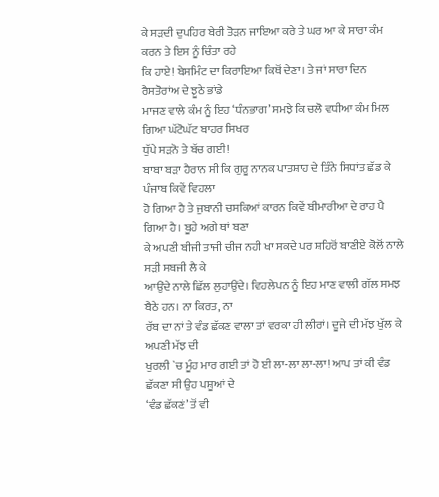ਕੇ ਸੜਦੀ ਦੁਪਹਿਰ ਬੇਰੀ ਤੋੜਨ ਜਾਇਆ ਕਰੇ ਤੇ ਘਰ ਆ ਕੇ ਸਾਰਾ ਕੰਮ ਕਰਨ ਤੇ ਇਸ ਨੂੰ ਚਿੰਤਾ ਰਹੇ
ਕਿ ਹਾਏ! ਬੇਸਮਿੰਟ ਦਾ ਕਿਰਾਇਆ ਕਿਥੋਂ ਦੇਣਾ। ਤੇ ਜਾਂ ਸਾਰਾ ਦਿਨ ਰੈਸਤੋਰਾਂਅ ਦੇ ਝੂਠੇ ਭਾਂਡੇ
ਮਾਜਣ ਵਾਲੇ ਕੰਮ ਨੂੰ ਇਹ ‘ਧੰਨਭਾਗ’ ਸਮਝੇ ਕਿ ਚਲੋ ਵਧੀਆ ਕੰਮ ਮਿਲ ਗਿਆ ਘੱਟੋਘੱਟ ਬਾਹਰ ਸਿਖਰ
ਧੁੱਪੇ ਸੜਨੋ ਤੇ ਬੱਚ ਗਈ!
ਬਾਬਾ ਬੜਾ ਹੈਰਾਨ ਸੀ ਕਿ ਗੁਰੂ ਨਾਨਕ ਪਾਤਸ਼ਾਹ ਦੇ ਤਿੰਨੇ ਸਿਧਾਂਤ ਛੱਡ ਕੇ ਪੰਜਾਬ ਕਿਵੇਂ ਵਿਹਲਾ
ਹੋ ਗਿਆ ਹੈ ਤੇ ਜੁਬਾਨੀ ਚਸਕਿਆਂ ਕਾਰਨ ਕਿਵੇਂ ਬੀਮਾਰੀਆ ਦੇ ਰਾਹ ਪੈ ਗਿਆ ਹੈ। ਬੂਹੇ ਅਗੇ ਥਾਂ ਬਣਾ
ਕੇ ਅਪਣੀ ਬੀਜੀ ਤਾਜੀ ਚੀਜ ਨਹੀ ਖਾ ਸਕਦੇ ਪਰ ਸ਼ਹਿਰੋਂ ਬਾਣੀਏ ਕੋਲੋਂ ਨਾਲੇ ਸੜੀ ਸਬਜੀ ਲੈ ਕੇ
ਆਉਂਦੇ ਨਾਲੇ ਛਿੱਲ ਲੁਹਾਉਂਦੇ। ਵਿਹਲੇਪਨ ਨੂੰ ਇਹ ਮਾਣ ਵਾਲੀ ਗੱਲ ਸਮਝ ਬੈਠੇ ਹਨ। ਨਾ ਕਿਰਤ, ਨਾ
ਰੱਬ ਦਾ ਨਾਂ ਤੇ ਵੰਡ ਛੱਕਣ ਵਾਲਾ ਤਾਂ ਵਰਕਾ ਹੀ ਲੀਰਾਂ। ਦੂਜੇ ਦੀ ਮੱਝ ਖੁੱਲ ਕੇ ਅਪਣੀ ਮੱਝ ਦੀ
ਖੁਰਲੀ `ਚ ਮੂੰਹ ਮਾਰ ਗਈ ਤਾਂ ਹੋ ਈ ਲਾ-ਲਾ ਲਾ-ਲਾ! ਆਪ ਤਾਂ ਕੀ ਵੰਡ ਛੱਕਣਾ ਸੀ ਉਹ ਪਸ਼ੂਆਂ ਦੇ
‘ਵੰਡ ਛੱਕਣਂ’ ਤੋਂ ਵੀ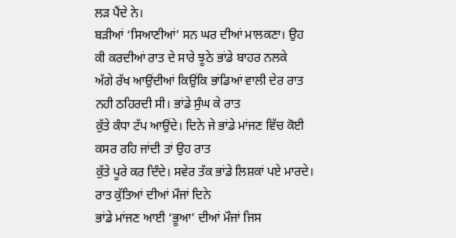ਲੜ ਪੈਂਦੇ ਨੇ।
ਬੜੀਆਂ ‘ਸਿਆਣੀਆਂ’ ਸਨ ਘਰ ਦੀਆਂ ਮਾਲਕਣਾ। ਉਹ ਕੀ ਕਰਦੀਆਂ ਰਾਤ ਦੇ ਸਾਰੇ ਝੂਠੇ ਭਾਂਡੇ ਬਾਹਰ ਨਲਕੇ
ਅੱਗੇ ਰੱਖ ਆਉਂਦੀਆਂ ਕਿਉਂਕਿ ਭਾਂਡਿਆਂ ਵਾਲੀ ਦੇਰ ਰਾਤ ਨਹੀ ਠਹਿਰਦੀ ਸੀ। ਭਾਂਡੇ ਸੁੰਘ ਕੇ ਰਾਤ
ਕੁੱਤੇ ਕੰਧਾ ਟੱਪ ਆਉਂਦੇ। ਦਿਨੇ ਜੇ ਭਾਂਡੇ ਮਾਂਜਣ ਵਿੱਚ ਕੋਈ ਕਸਰ ਰਹਿ ਜਾਂਦੀ ਤਾਂ ਉਹ ਰਾਤ
ਕੁੱਤੇ ਪੂਰੇ ਕਰ ਦਿੰਦੇ। ਸਵੇਰ ਤੱਕ ਭਾਂਡੇ ਲਿਸ਼ਕਾਂ ਪਏ ਮਾਰਦੇ। ਰਾਤ ਕੁੱਤਿਆਂ ਦੀਆਂ ਮੌਜਾਂ ਦਿਨੇ
ਭਾਂਡੇ ਮਾਂਜਣ ਆਈ ‘ਭੂਆ’ ਦੀਆਂ ਮੌਜਾਂ ਜਿਸ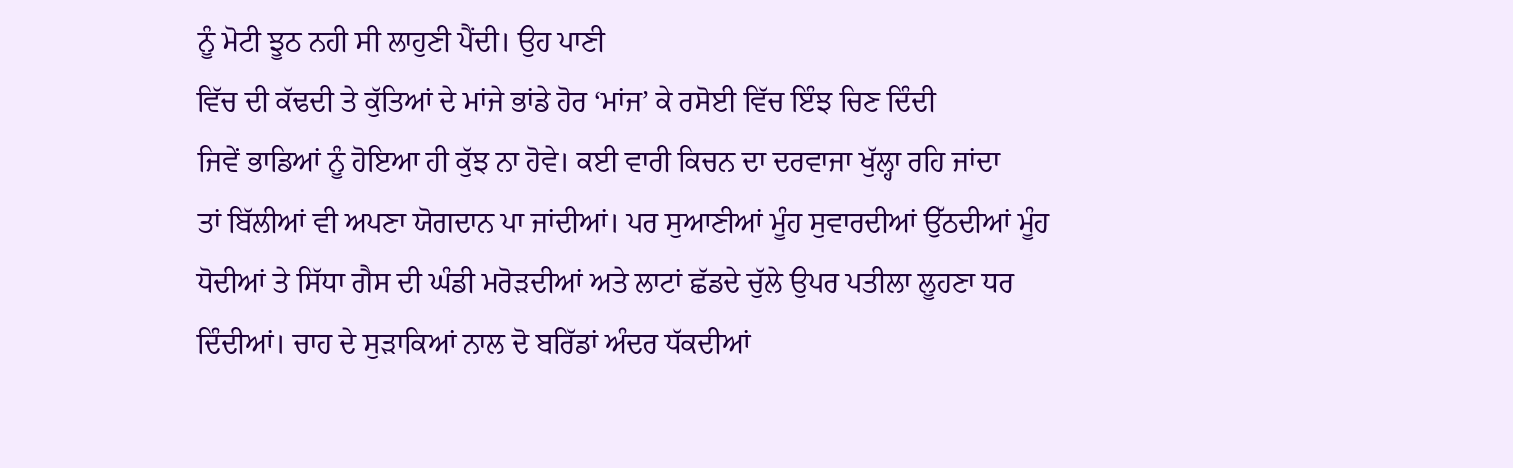ਨੂੰ ਮੋਟੀ ਝੂਠ ਨਹੀ ਸੀ ਲਾਹੁਣੀ ਪੈਂਦੀ। ਉਹ ਪਾਣੀ
ਵਿੱਚ ਦੀ ਕੱਢਦੀ ਤੇ ਕੁੱਤਿਆਂ ਦੇ ਮਾਂਜੇ ਭਾਂਡੇ ਹੋਰ ‘ਮਾਂਜ’ ਕੇ ਰਸੋਈ ਵਿੱਚ ਇੰਝ ਚਿਣ ਦਿੰਦੀ
ਜਿਵੇਂ ਭਾਡਿਆਂ ਨੂੰ ਹੋਇਆ ਹੀ ਕੁੱਝ ਨਾ ਹੋਵੇ। ਕਈ ਵਾਰੀ ਕਿਚਨ ਦਾ ਦਰਵਾਜਾ ਖੁੱਲ੍ਹਾ ਰਹਿ ਜਾਂਦਾ
ਤਾਂ ਬਿੱਲੀਆਂ ਵੀ ਅਪਣਾ ਯੋਗਦਾਨ ਪਾ ਜਾਂਦੀਆਂ। ਪਰ ਸੁਆਣੀਆਂ ਮੂੰਹ ਸੁਵਾਰਦੀਆਂ ਉੱਠਦੀਆਂ ਮੂੰਹ
ਧੋਦੀਆਂ ਤੇ ਸਿੱਧਾ ਗੈਸ ਦੀ ਘੰਡੀ ਮਰੋੜਦੀਆਂ ਅਤੇ ਲਾਟਾਂ ਛੱਡਦੇ ਚੁੱਲੇ ਉਪਰ ਪਤੀਲਾ ਲੂਹਣਾ ਧਰ
ਦਿੰਦੀਆਂ। ਚਾਹ ਦੇ ਸੁੜਾਕਿਆਂ ਨਾਲ ਦੋ ਬਰਿੱਡਾਂ ਅੰਦਰ ਧੱਕਦੀਆਂ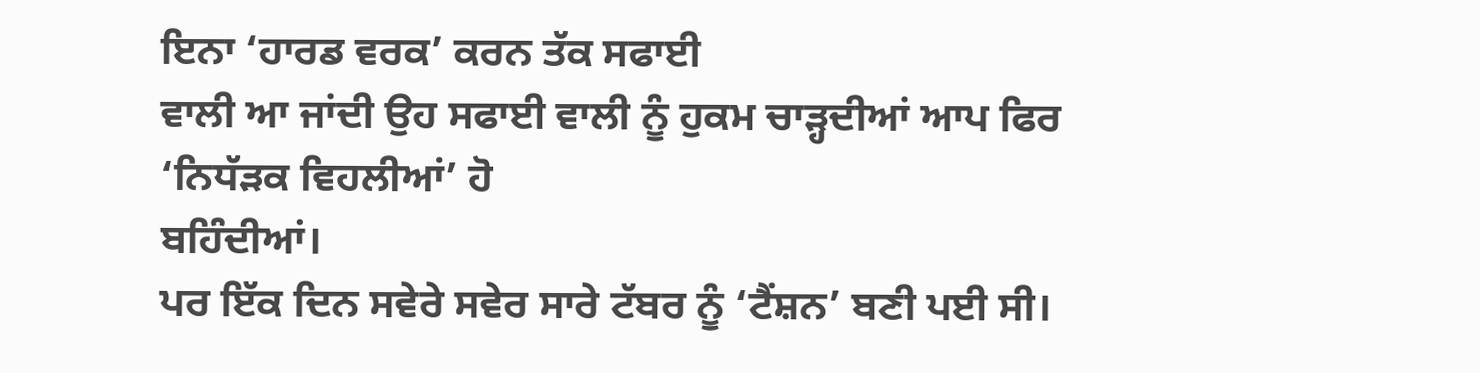ਇਨਾ ‘ਹਾਰਡ ਵਰਕ’ ਕਰਨ ਤੱਕ ਸਫਾਈ
ਵਾਲੀ ਆ ਜਾਂਦੀ ਉਹ ਸਫਾਈ ਵਾਲੀ ਨੂੰ ਹੁਕਮ ਚਾੜ੍ਹਦੀਆਂ ਆਪ ਫਿਰ ‘ਨਿਧੱੜਕ ਵਿਹਲੀਆਂ’ ਹੋ
ਬਹਿੰਦੀਆਂ।
ਪਰ ਇੱਕ ਦਿਨ ਸਵੇਰੇ ਸਵੇਰ ਸਾਰੇ ਟੱਬਰ ਨੂੰ ‘ਟੈਂਸ਼ਨ’ ਬਣੀ ਪਈ ਸੀ।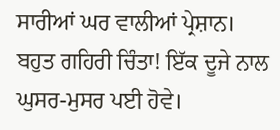ਸਾਰੀਆਂ ਘਰ ਵਾਲੀਆਂ ਪ੍ਰੇਸ਼ਾਨ।
ਬਹੁਤ ਗਹਿਰੀ ਚਿੰਤਾ! ਇੱਕ ਦੂਜੇ ਨਾਲ ਘੁਸਰ-ਮੁਸਰ ਪਈ ਹੋਵੇ।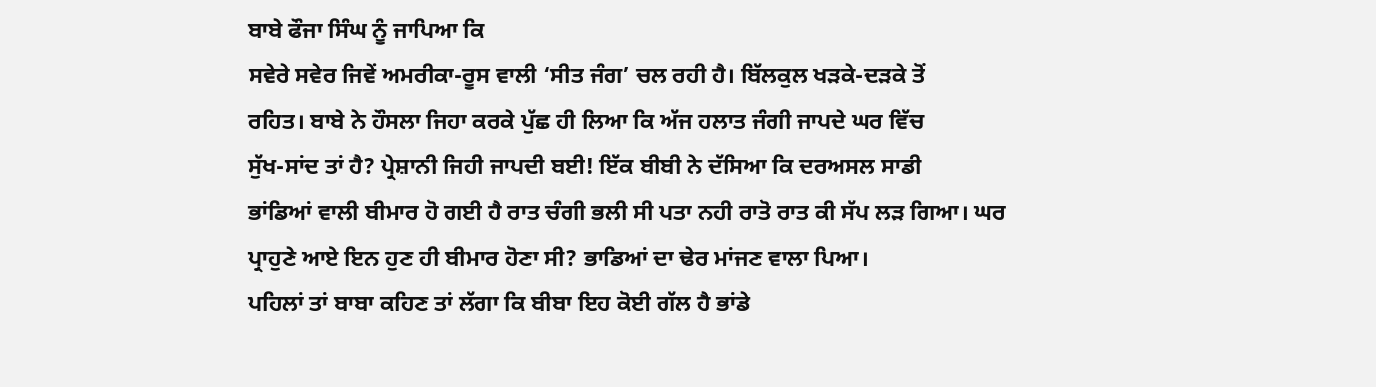ਬਾਬੇ ਫੌਜਾ ਸਿੰਘ ਨੂੰ ਜਾਪਿਆ ਕਿ
ਸਵੇਰੇ ਸਵੇਰ ਜਿਵੇਂ ਅਮਰੀਕਾ-ਰੂਸ ਵਾਲੀ ‘ਸੀਤ ਜੰਗ’ ਚਲ ਰਹੀ ਹੈ। ਬਿੱਲਕੁਲ ਖੜਕੇ-ਦੜਕੇ ਤੋਂ
ਰਹਿਤ। ਬਾਬੇ ਨੇ ਹੌਸਲਾ ਜਿਹਾ ਕਰਕੇ ਪੁੱਛ ਹੀ ਲਿਆ ਕਿ ਅੱਜ ਹਲਾਤ ਜੰਗੀ ਜਾਪਦੇ ਘਰ ਵਿੱਚ
ਸੁੱਖ-ਸਾਂਦ ਤਾਂ ਹੈ? ਪ੍ਰੇਸ਼ਾਨੀ ਜਿਹੀ ਜਾਪਦੀ ਬਈ! ਇੱਕ ਬੀਬੀ ਨੇ ਦੱਸਿਆ ਕਿ ਦਰਅਸਲ ਸਾਡੀ
ਭਾਂਡਿਆਂ ਵਾਲੀ ਬੀਮਾਰ ਹੋ ਗਈ ਹੈ ਰਾਤ ਚੰਗੀ ਭਲੀ ਸੀ ਪਤਾ ਨਹੀ ਰਾਤੋ ਰਾਤ ਕੀ ਸੱਪ ਲੜ ਗਿਆ। ਘਰ
ਪ੍ਰਾਹੁਣੇ ਆਏ ਇਨ ਹੁਣ ਹੀ ਬੀਮਾਰ ਹੋਣਾ ਸੀ? ਭਾਡਿਆਂ ਦਾ ਢੇਰ ਮਾਂਜਣ ਵਾਲਾ ਪਿਆ।
ਪਹਿਲਾਂ ਤਾਂ ਬਾਬਾ ਕਹਿਣ ਤਾਂ ਲੱਗਾ ਕਿ ਬੀਬਾ ਇਹ ਕੋਈ ਗੱਲ ਹੈ ਭਾਂਡੇ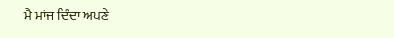ਮੈ ਮਾਂਜ ਦਿੰਦਾ ਅਪਣੇ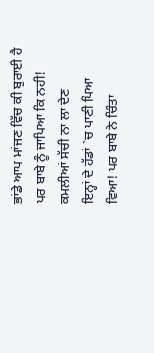ਭਾਂਡੇ ਆਪ ਮਾਂਜਣ ਵਿੱਚ ਕੀ ਬੁਰਾਈ ਹੈ ਪਰ ਬਾਬੇ ਨੂੰ ਜਾਪਿਆ ਕਿ ਨਹੀ! ਕਮਲੀਆਂ ਸੱਚੀ ਨਾ ਲਾ ਦੇਣ
ਇਨ੍ਹਾਂ ਦੇ ਹੱਡਾਂ `ਚ ਪਾਣੀ ਪਿਆ ਵਿਆ! ਪਰ ਬਾਬੇ ਨੇ ਚਿੰਤਾ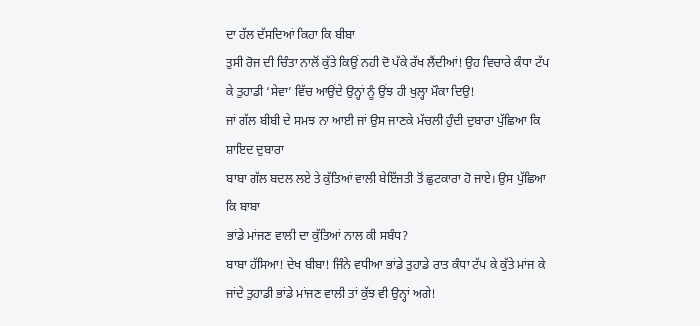ਦਾ ਹੱਲ ਦੱਸਦਿਆਂ ਕਿਹਾ ਕਿ ਬੀਬਾ
ਤੁਸੀ ਰੋਜ ਦੀ ਚਿੰਤਾ ਨਾਲੋਂ ਕੁੱਤੇ ਕਿਉਂ ਨਹੀ ਦੋ ਪੱਕੇ ਰੱਖ ਲੈਂਦੀਆਂ! ਉਹ ਵਿਚਾਰੇ ਕੰਧਾ ਟੱਪ
ਕੇ ਤੁਹਾਡੀ ‘ਸੇਵਾ’ ਵਿੱਚ ਆਉਂਦੇ ਉਨ੍ਹਾਂ ਨੂੰ ਉਂਝ ਹੀ ਖੁਲ੍ਹਾ ਮੌਕਾ ਦਿਉ!
ਜਾਂ ਗੱਲ ਬੀਬੀ ਦੇ ਸਮਝ ਨਾ ਆਈ ਜਾਂ ਉਸ ਜਾਣਕੇ ਮੱਚਲੀ ਹੁੰਦੀ ਦੁਬਾਰਾ ਪੁੱਛਿਆ ਕਿ ਸ਼ਾਇਦ ਦੁਬਾਰਾ
ਬਾਬਾ ਗੱਲ ਬਦਲ ਲਏ ਤੇ ਕੁੱਤਿਆਂ ਵਾਲੀ ਬੇਇੱਜਤੀ ਤੋਂ ਛੁਟਕਾਰਾ ਹੋ ਜਾਏ। ਉਸ ਪੁੱਛਿਆ ਕਿ ਬਾਬਾ
ਭਾਂਡੇ ਮਾਂਜਣ ਵਾਲੀ ਦਾ ਕੁੱਤਿਆਂ ਨਾਲ ਕੀ ਸਬੰਧ?
ਬਾਬਾ ਹੱਸਿਆ! ਦੇਖ ਬੀਬਾ! ਜਿੰਨੇ ਵਧੀਆ ਭਾਂਡੇ ਤੁਹਾਡੇ ਰਾਤ ਕੰਧਾ ਟੱਪ ਕੇ ਕੁੱਤੇ ਮਾਂਜ ਕੇ
ਜਾਂਦੇ ਤੁਹਾਡੀ ਭਾਂਡੇ ਮਾਂਜਣ ਵਾਲੀ ਤਾਂ ਕੁੱਝ ਵੀ ਉਨ੍ਹਾਂ ਅਗੇ!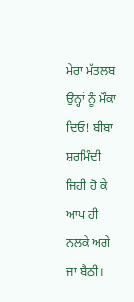ਮੇਰਾ ਮੱਤਲਬ ਉਨ੍ਹਾਂ ਨੂੰ ਮੌਕਾ
ਦਿਓ! ਬੀਬਾ ਸ਼ਰਮਿੰਦੀ ਜਿਹੀ ਹੋ ਕੇ ਆਪ ਹੀ ਨਲਕੇ ਅਗੇ ਜਾ ਬੈਠੀ।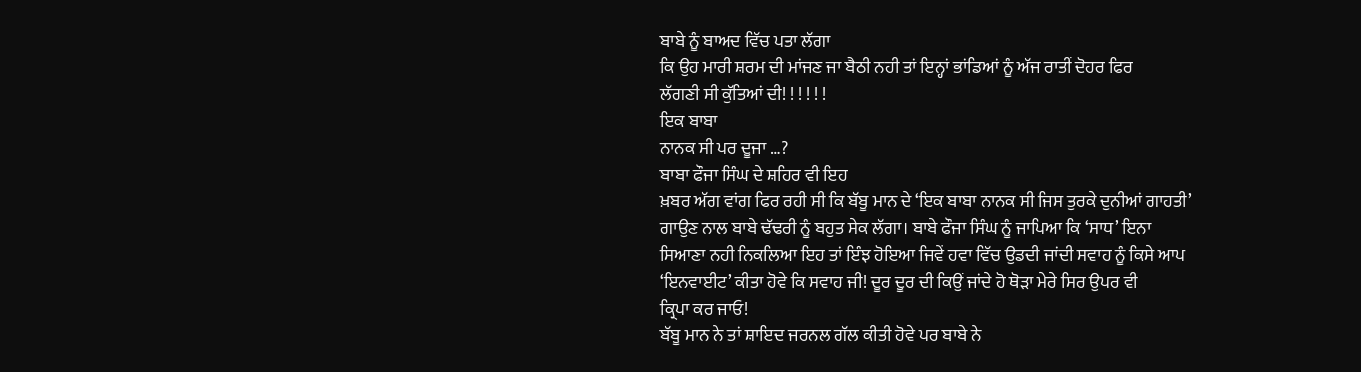ਬਾਬੇ ਨੂੰ ਬਾਅਦ ਵਿੱਚ ਪਤਾ ਲੱਗਾ
ਕਿ ਉਹ ਮਾਰੀ ਸ਼ਰਮ ਦੀ ਮਾਂਜਣ ਜਾ ਬੈਠੀ ਨਹੀ ਤਾਂ ਇਨ੍ਹਾਂ ਭਾਂਡਿਆਂ ਨੂੰ ਅੱਜ ਰਾਤੀਂ ਦੋਹਰ ਫਿਰ
ਲੱਗਣੀ ਸੀ ਕੁੱਤਿਆਂ ਦੀ! ! ! ! ! !
ਇਕ ਬਾਬਾ
ਨਾਨਕ ਸੀ ਪਰ ਦੂਜਾ …?
ਬਾਬਾ ਫੌਜਾ ਸਿੰਘ ਦੇ ਸ਼ਹਿਰ ਵੀ ਇਹ
ਖ਼ਬਰ ਅੱਗ ਵਾਂਗ ਫਿਰ ਰਹੀ ਸੀ ਕਿ ਬੱਬੂ ਮਾਨ ਦੇ ‘ਇਕ ਬਾਬਾ ਨਾਨਕ ਸੀ ਜਿਸ ਤੁਰਕੇ ਦੁਨੀਆਂ ਗਾਹਤੀ’
ਗਾਉਣ ਨਾਲ ਬਾਬੇ ਢੱਢਰੀ ਨੂੰ ਬਹੁਤ ਸੇਕ ਲੱਗਾ। ਬਾਬੇ ਫੌਜਾ ਸਿੰਘ ਨੂੰ ਜਾਪਿਆ ਕਿ ‘ਸਾਧ’ ਇਨਾ
ਸਿਆਣਾ ਨਹੀ ਨਿਕਲਿਆ ਇਹ ਤਾਂ ਇੰਝ ਹੋਇਆ ਜਿਵੇਂ ਹਵਾ ਵਿੱਚ ਉਡਦੀ ਜਾਂਦੀ ਸਵਾਹ ਨੂੰ ਕਿਸੇ ਆਪ
‘ਇਨਵਾਈਟ’ ਕੀਤਾ ਹੋਵੇ ਕਿ ਸਵਾਹ ਜੀ! ਦੂਰ ਦੂਰ ਦੀ ਕਿਉਂ ਜਾਂਦੇ ਹੋ ਥੋੜਾ ਮੇਰੇ ਸਿਰ ਉਪਰ ਵੀ
ਕ੍ਰਿਪਾ ਕਰ ਜਾਓ!
ਬੱਬੂ ਮਾਨ ਨੇ ਤਾਂ ਸ਼ਾਇਦ ਜਰਨਲ ਗੱਲ ਕੀਤੀ ਹੋਵੇ ਪਰ ਬਾਬੇ ਨੇ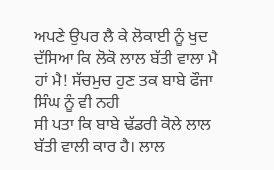ਅਪਣੇ ਉਪਰ ਲੈ ਕੇ ਲੋਕਾਈ ਨੂੰ ਖੁਦ
ਦੱਸਿਆ ਕਿ ਲੋਕੋ ਲਾਲ ਬੱਤੀ ਵਾਲਾ ਮੈ ਹਾਂ ਮੈ! ਸੱਚਮੁਚ ਹੁਣ ਤਕ ਬਾਬੇ ਫੌਜਾ ਸਿੰਘ ਨੂੰ ਵੀ ਨਹੀ
ਸੀ ਪਤਾ ਕਿ ਬਾਬੇ ਢੱਡਰੀ ਕੋਲੇ ਲਾਲ ਬੱਤੀ ਵਾਲੀ ਕਾਰ ਹੈ। ਲਾਲ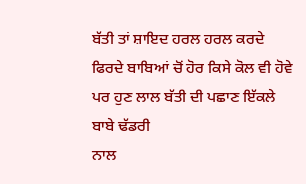ਬੱਤੀ ਤਾਂ ਸ਼ਾਇਦ ਹਰਲ ਹਰਲ ਕਰਦੇ
ਫਿਰਦੇ ਬਾਬਿਆਂ ਚੋਂ ਹੋਰ ਕਿਸੇ ਕੋਲ ਵੀ ਹੋਵੇ ਪਰ ਹੁਣ ਲਾਲ ਬੱਤੀ ਦੀ ਪਛਾਣ ਇੱਕਲੇ ਬਾਬੇ ਢੱਡਰੀ
ਨਾਲ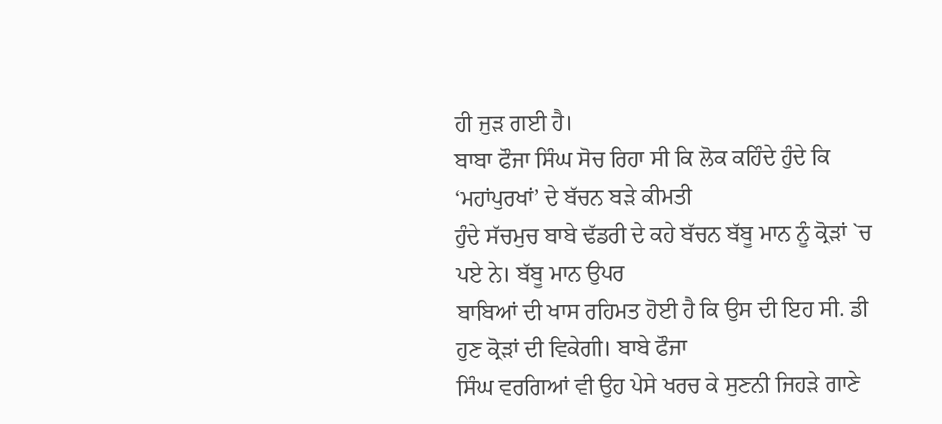ਹੀ ਜੁੜ ਗਈ ਹੈ।
ਬਾਬਾ ਫੌਜਾ ਸਿੰਘ ਸੋਚ ਰਿਹਾ ਸੀ ਕਿ ਲੋਕ ਕਹਿੰਦੇ ਹੁੰਦੇ ਕਿ ‘ਮਹਾਂਪੁਰਖਾਂ’ ਦੇ ਬੱਚਨ ਬੜੇ ਕੀਮਤੀ
ਹੁੰਦੇ ਸੱਚਮੁਚ ਬਾਬੇ ਢੱਡਰੀ ਦੇ ਕਹੇ ਬੱਚਨ ਬੱਬੂ ਮਾਨ ਨੂੰ ਕ੍ਰੋੜਾਂ `ਚ ਪਏ ਨੇ। ਬੱਬੂ ਮਾਨ ਉਪਰ
ਬਾਬਿਆਂ ਦੀ ਖਾਸ ਰਹਿਮਤ ਹੋਈ ਹੈ ਕਿ ਉਸ ਦੀ ਇਹ ਸੀ. ਡੀ ਹੁਣ ਕ੍ਰੋੜਾਂ ਦੀ ਵਿਕੇਗੀ। ਬਾਬੇ ਫੌਜਾ
ਸਿੰਘ ਵਰਗਿਆਂ ਵੀ ਉਹ ਪੇਸੇ ਖਰਚ ਕੇ ਸੁਣਨੀ ਜਿਹੜੇ ਗਾਣੇ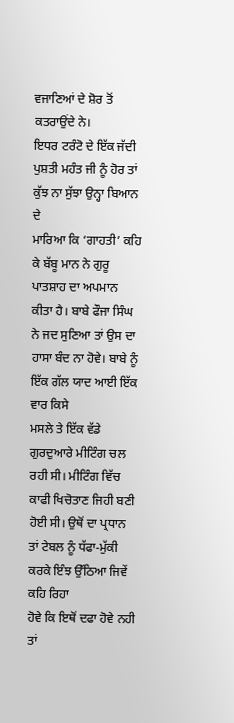ਵਜਾਣਿਆਂ ਦੇ ਸ਼ੋਰ ਤੋਂ ਕਤਰਾਉਂਦੇ ਨੇ।
ਇਧਰ ਟਰੰਟੋ ਦੇ ਇੱਕ ਜੱਦੀ ਪੁਸ਼ਤੀ ਮਹੰਤ ਜੀ ਨੂੰ ਹੋਰ ਤਾਂ ਕੁੱਝ ਨਾ ਸੁੱਝਾ ਉਨ੍ਹਾ ਬਿਆਨ ਦੇ
ਮਾਰਿਆ ਕਿ ‘ਗਾਹਤੀ’ ਕਹਿ ਕੇ ਬੱਬੂ ਮਾਨ ਨੇ ਗੁਰੂ ਪਾਤਸ਼ਾਹ ਦਾ ਅਪਮਾਨ ਕੀਤਾ ਹੈ। ਬਾਬੇ ਫੌਜਾ ਸਿੰਘ
ਨੇ ਜਦ ਸੁਣਿਆ ਤਾਂ ਉਸ ਦਾ ਹਾਸਾ ਬੰਦ ਨਾ ਹੋਵੇ। ਬਾਬੇ ਨੂੰ ਇੱਕ ਗੱਲ ਯਾਦ ਆਈ ਇੱਕ ਵਾਰ ਕਿਸੇ
ਮਸਲੇ ਤੇ ਇੱਕ ਵੱਡੇ ਗੁਰਦੁਆਰੇ ਮੀਟਿੰਗ ਚਲ ਰਹੀ ਸੀ। ਮੀਟਿੰਗ ਵਿੱਚ ਕਾਫੀ ਖਿਚੋਤਾਣ ਜਿਹੀ ਬਣੀ
ਹੋਈ ਸੀ। ਉਥੋਂ ਦਾ ਪ੍ਰਧਾਨ ਤਾਂ ਟੇਬਲ ਨੂੰ ਧੱਫਾ-ਮੁੱਕੀ ਕਰਕੇ ਇੰਝ ਉੱਠਿਆ ਜਿਵੇਂ ਕਹਿ ਰਿਹਾ
ਹੋਵੇ ਕਿ ਇਥੋਂ ਦਫਾ ਹੋਵੇ ਨਹੀ ਤਾਂ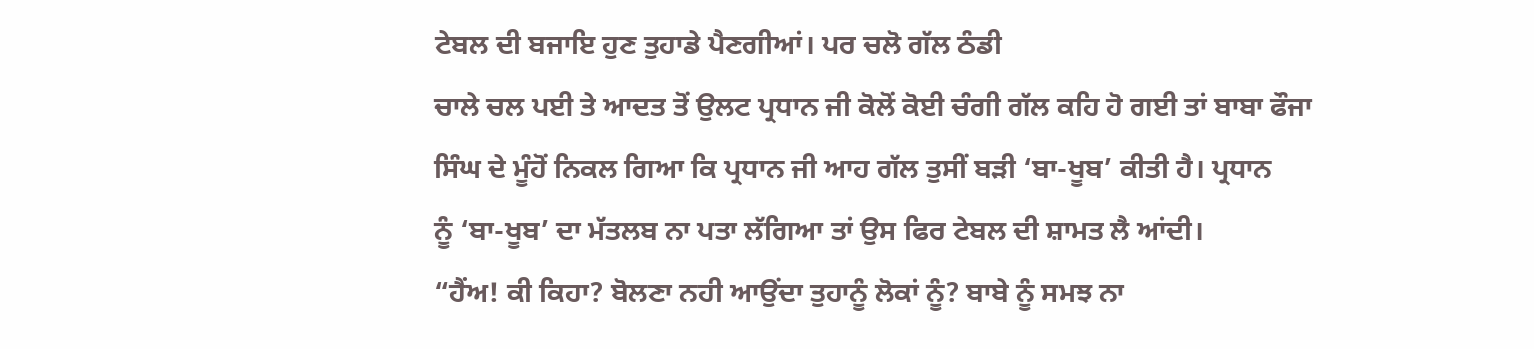ਟੇਬਲ ਦੀ ਬਜਾਇ ਹੁਣ ਤੁਹਾਡੇ ਪੈਣਗੀਆਂ। ਪਰ ਚਲੋ ਗੱਲ ਠੰਡੀ
ਚਾਲੇ ਚਲ ਪਈ ਤੇ ਆਦਤ ਤੋਂ ਉਲਟ ਪ੍ਰਧਾਨ ਜੀ ਕੋਲੋਂ ਕੋਈ ਚੰਗੀ ਗੱਲ ਕਹਿ ਹੋ ਗਈ ਤਾਂ ਬਾਬਾ ਫੌਜਾ
ਸਿੰਘ ਦੇ ਮੂੰਹੋਂ ਨਿਕਲ ਗਿਆ ਕਿ ਪ੍ਰਧਾਨ ਜੀ ਆਹ ਗੱਲ ਤੁਸੀਂ ਬੜੀ ‘ਬਾ-ਖੂਬ’ ਕੀਤੀ ਹੈ। ਪ੍ਰਧਾਨ
ਨੂੰ ‘ਬਾ-ਖੂਬ’ ਦਾ ਮੱਤਲਬ ਨਾ ਪਤਾ ਲੱਗਿਆ ਤਾਂ ਉਸ ਫਿਰ ਟੇਬਲ ਦੀ ਸ਼ਾਮਤ ਲੈ ਆਂਦੀ।
“ਹੈਂਅ! ਕੀ ਕਿਹਾ? ਬੋਲਣਾ ਨਹੀ ਆਉਂਦਾ ਤੁਹਾਨੂੰ ਲੋਕਾਂ ਨੂੰ? ਬਾਬੇ ਨੂੰ ਸਮਝ ਨਾ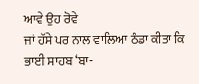ਆਵੇ ਉਹ ਰੋਵੇ
ਜਾਂ ਹੱਸੇ ਪਰ ਨਾਲ ਵਾਲਿਆ ਠੰਡਾ ਕੀਤਾ ਕਿ ਭਾਈ ਸਾਹਬ ‘ਬਾ-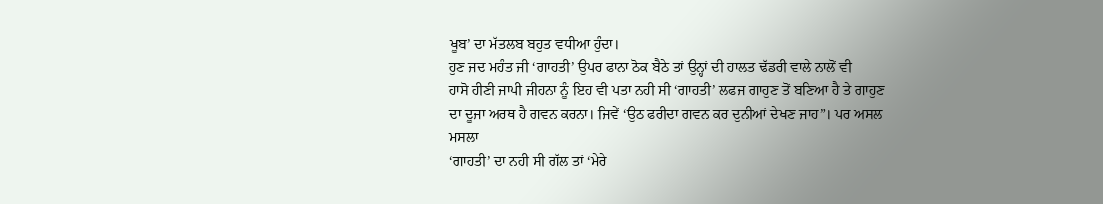ਖੂਬ’ ਦਾ ਮੱਤਲਬ ਬਹੁਤ ਵਧੀਆ ਹੁੰਦਾ।
ਹੁਣ ਜਦ ਮਹੰਤ ਜੀ ‘ਗਾਹਤੀ’ ਉਪਰ ਫਾਨਾ ਠੋਕ ਬੈਠੇ ਤਾਂ ਉਨ੍ਹਾਂ ਦੀ ਹਾਲਤ ਢੱਡਰੀ ਵਾਲੇ ਨਾਲੋਂ ਵੀ
ਹਾਸੋ ਹੀਣੀ ਜਾਪੀ ਜੀਹਨਾ ਨੂੰ ਇਹ ਵੀ ਪਤਾ ਨਹੀ ਸੀ ‘ਗਾਹਤੀ’ ਲਫਜ ਗਾਹੁਣ ਤੋਂ ਬਣਿਆ ਹੈ ਤੇ ਗਾਹੁਣ
ਦਾ ਦੂਜਾ ਅਰਥ ਹੈ ਗਵਨ ਕਰਨਾ। ਜਿਵੇਂ ‘ਉਠ ਫਰੀਦਾ ਗਵਨ ਕਰ ਦੁਨੀਆਂ ਦੇਖਣ ਜਾਹ”। ਪਰ ਅਸਲ ਮਸਲਾ
‘ਗਾਹਤੀ’ ਦਾ ਨਹੀ ਸੀ ਗੱਲ ਤਾਂ ‘ਮੇਰੇ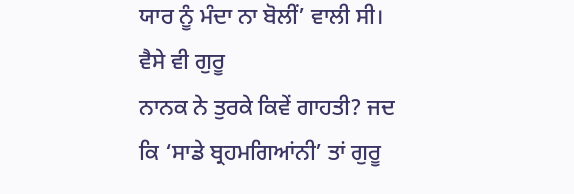ਯਾਰ ਨੂੰ ਮੰਦਾ ਨਾ ਬੋਲੀਂ’ ਵਾਲੀ ਸੀ। ਵੈਸੇ ਵੀ ਗੁਰੂ
ਨਾਨਕ ਨੇ ਤੁਰਕੇ ਕਿਵੇਂ ਗਾਹਤੀ? ਜਦ ਕਿ ‘ਸਾਡੇ ਬ੍ਰਹਮਗਿਆਂਨੀ’ ਤਾਂ ਗੁਰੂ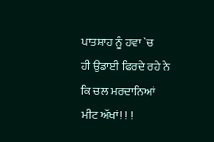ਪਾਤਸ਼ਾਹ ਨੂੰ ਹਵਾ `ਚ
ਹੀ ਉਡਾਈ ਫਿਰਦੇ ਰਹੇ ਨੇ ਕਿ ਚਲ ਮਰਦਾਨਿਆਂ ਮੀਟ ਅੱਖਾਂ! ! !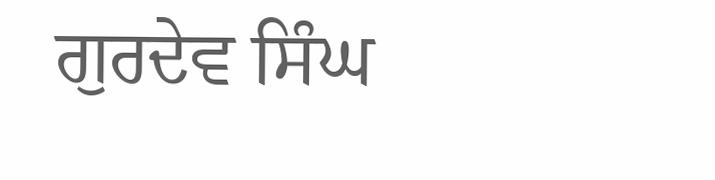ਗੁਰਦੇਵ ਸਿੰਘ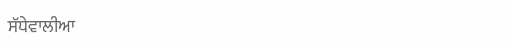ਸੱਧੇਵਾਲੀਆ